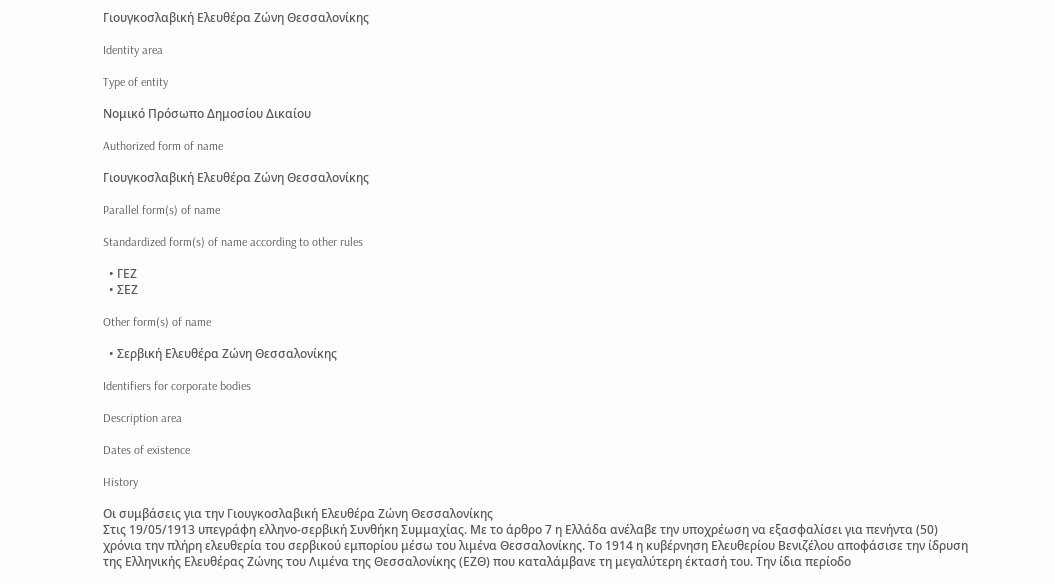Γιουγκοσλαβική Ελευθέρα Ζώνη Θεσσαλονίκης

Identity area

Type of entity

Νομικό Πρόσωπο Δημοσίου Δικαίου

Authorized form of name

Γιουγκοσλαβική Ελευθέρα Ζώνη Θεσσαλονίκης

Parallel form(s) of name

Standardized form(s) of name according to other rules

  • ΓΕΖ
  • ΣΕΖ

Other form(s) of name

  • Σερβική Ελευθέρα Ζώνη Θεσσαλονίκης

Identifiers for corporate bodies

Description area

Dates of existence

History

Οι συμβάσεις για την Γιουγκοσλαβική Ελευθέρα Ζώνη Θεσσαλονίκης
Στις 19/05/1913 υπεγράφη ελληνο-σερβική Συνθήκη Συμμαχίας. Με το άρθρο 7 η Ελλάδα ανέλαβε την υποχρέωση να εξασφαλίσει για πενήντα (50) χρόνια την πλήρη ελευθερία του σερβικού εμπορίου μέσω του λιμένα Θεσσαλονίκης. Το 1914 η κυβέρνηση Ελευθερίου Βενιζέλου αποφάσισε την ίδρυση της Ελληνικής Ελευθέρας Ζώνης του Λιμένα της Θεσσαλονίκης (ΕΖΘ) που καταλάμβανε τη μεγαλύτερη έκτασή του. Την ίδια περίοδο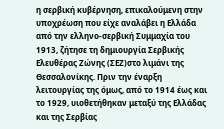η σερβική κυβέρνηση, επικαλούμενη στην υποχρέωση που είχε αναλάβει η Ελλάδα από την ελληνο-σερβική Συμμαχία του 1913, ζήτησε τη δημιουργία Σερβικής Ελευθέρας Ζώνης (ΣΕΖ)στο λιμάνι της Θεσσαλονίκης. Πριν την έναρξη λειτουργίας της όμως, από το 1914 έως και το 1929, υιοθετήθηκαν μεταξύ της Ελλάδας και της Σερβίας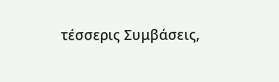τέσσερις Συμβάσεις,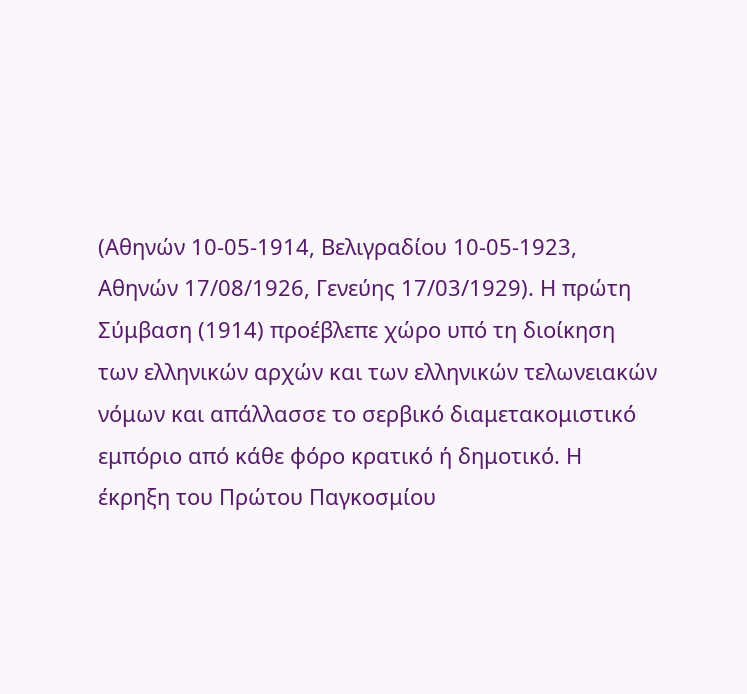(Αθηνών 10-05-1914, Βελιγραδίου 10-05-1923, Αθηνών 17/08/1926, Γενεύης 17/03/1929). Η πρώτη Σύμβαση (1914) προέβλεπε χώρο υπό τη διοίκηση των ελληνικών αρχών και των ελληνικών τελωνειακών νόμων και απάλλασσε το σερβικό διαμετακομιστικό εμπόριο από κάθε φόρο κρατικό ή δημοτικό. Η έκρηξη του Πρώτου Παγκοσμίου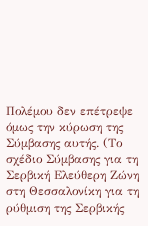Πολέμου δεν επέτρεψε όμως την κύρωση της Σύμβασης αυτής. (Το σχέδιο Σύμβασης για τη Σερβική Ελεύθερη Ζώνη στη Θεσσαλονίκη για τη ρύθμιση της Σερβικής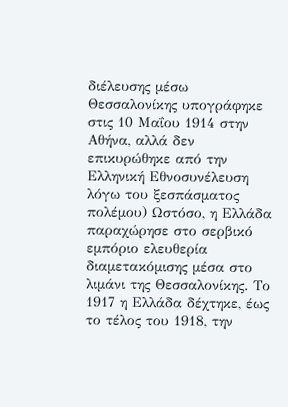διέλευσης μέσω Θεσσαλονίκης υπογράφηκε στις 10 Μαΐου 1914 στην Αθήνα, αλλά δεν επικυρώθηκε από την Ελληνική Εθνοσυνέλευση λόγω του ξεσπάσματος πολέμου) Ωστόσο, η Ελλάδα παραχώρησε στο σερβικό εμπόριο ελευθερία διαμετακόμισης μέσα στο λιμάνι της Θεσσαλονίκης. Το 1917 η Ελλάδα δέχτηκε, έως το τέλος του 1918, την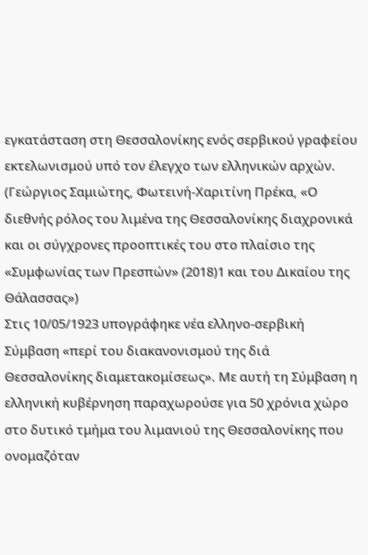εγκατάσταση στη Θεσσαλονίκης ενός σερβικού γραφείου εκτελωνισμού υπό τον έλεγχο των ελληνικών αρχών. (Γεώργιος Σαμιώτης, Φωτεινή-Χαριτίνη Πρέκα, «Ο διεθνής ρόλος του λιμένα της Θεσσαλονίκης διαχρονικά και οι σύγχρονες προοπτικές του στο πλαίσιο της «Συμφωνίας των Πρεσπών» (2018)1 και του Δικαίου της Θάλασσας»)
Στις 10/05/1923 υπογράφηκε νέα ελληνο-σερβική Σύμβαση «περί του διακανονισμού της διά Θεσσαλονίκης διαμετακομίσεως». Με αυτή τη Σύμβαση η ελληνική κυβέρνηση παραχωρούσε για 50 χρόνια χώρο στο δυτικό τμήμα του λιμανιού της Θεσσαλονίκης που ονομαζόταν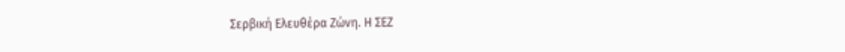Σερβική Ελευθέρα Ζώνη. Η ΣΕΖ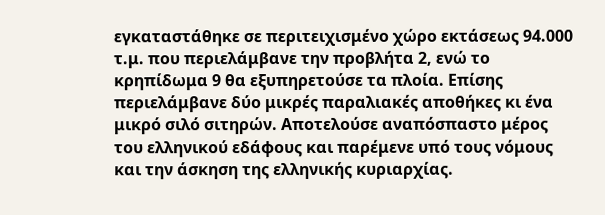εγκαταστάθηκε σε περιτειχισμένο χώρο εκτάσεως 94.000 τ.μ. που περιελάμβανε την προβλήτα 2, ενώ το κρηπίδωμα 9 θα εξυπηρετούσε τα πλοία. Επίσης περιελάμβανε δύο μικρές παραλιακές αποθήκες κι ένα μικρό σιλό σιτηρών. Αποτελούσε αναπόσπαστο μέρος του ελληνικού εδάφους και παρέμενε υπό τους νόμους και την άσκηση της ελληνικής κυριαρχίας.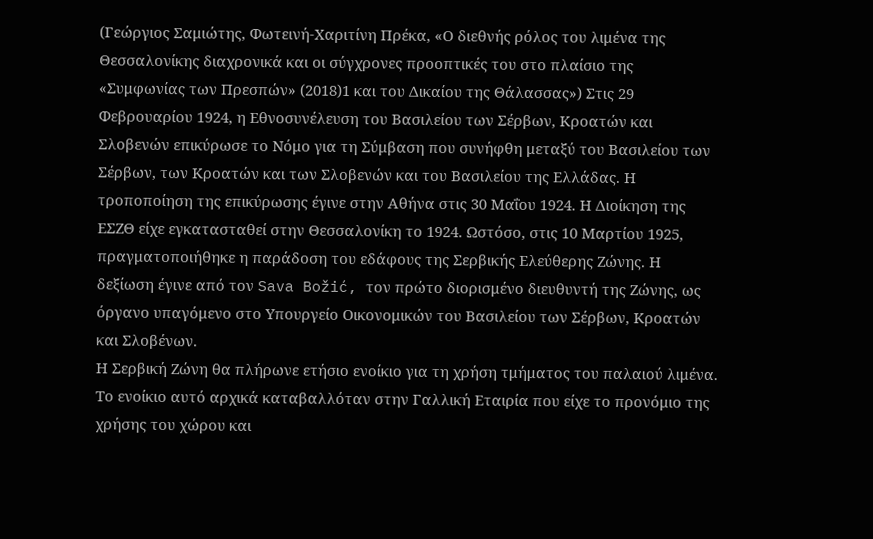(Γεώργιος Σαμιώτης, Φωτεινή-Χαριτίνη Πρέκα, «Ο διεθνής ρόλος του λιμένα της Θεσσαλονίκης διαχρονικά και οι σύγχρονες προοπτικές του στο πλαίσιο της «Συμφωνίας των Πρεσπών» (2018)1 και του Δικαίου της Θάλασσας») Στις 29 Φεβρουαρίου 1924, η Εθνοσυνέλευση του Βασιλείου των Σέρβων, Κροατών και Σλοβενών επικύρωσε το Νόμο για τη Σύμβαση που συνήφθη μεταξύ του Βασιλείου των Σέρβων, των Κροατών και των Σλοβενών και του Βασιλείου της Ελλάδας. Η τροποποίηση της επικύρωσης έγινε στην Αθήνα στις 30 Μαΐου 1924. Η Διοίκηση της ΕΣΖΘ είχε εγκατασταθεί στην Θεσσαλονίκη το 1924. Ωστόσο, στις 10 Μαρτίου 1925, πραγματοποιήθηκε η παράδοση του εδάφους της Σερβικής Ελεύθερης Ζώνης. Η δεξίωση έγινε από τον Sava Božić, τον πρώτο διορισμένο διευθυντή της Ζώνης, ως όργανο υπαγόμενο στο Υπουργείο Οικονομικών του Βασιλείου των Σέρβων, Κροατών και Σλοβένων.
Η Σερβική Ζώνη θα πλήρωνε ετήσιο ενοίκιο για τη χρήση τμήματος του παλαιού λιμένα. Το ενοίκιο αυτό αρχικά καταβαλλόταν στην Γαλλική Εταιρία που είχε το προνόμιο της χρήσης του χώρου και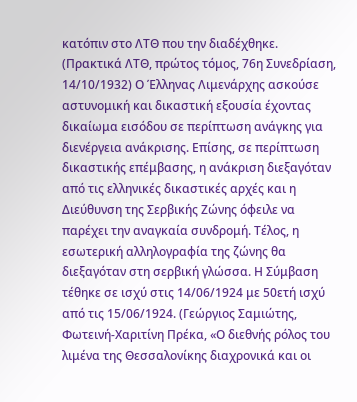κατόπιν στο ΛΤΘ που την διαδέχθηκε. (Πρακτικά ΛΤΘ, πρώτος τόμος, 76η Συνεδρίαση, 14/10/1932) Ο Έλληνας Λιμενάρχης ασκούσε αστυνομική και δικαστική εξουσία έχοντας δικαίωμα εισόδου σε περίπτωση ανάγκης για διενέργεια ανάκρισης. Επίσης, σε περίπτωση δικαστικής επέμβασης, η ανάκριση διεξαγόταν από τις ελληνικές δικαστικές αρχές και η Διεύθυνση της Σερβικής Ζώνης όφειλε να παρέχει την αναγκαία συνδρομή. Τέλος, η εσωτερική αλληλογραφία της ζώνης θα διεξαγόταν στη σερβική γλώσσα. Η Σύμβαση τέθηκε σε ισχύ στις 14/06/1924 με 50ετή ισχύ από τις 15/06/1924. (Γεώργιος Σαμιώτης, Φωτεινή-Χαριτίνη Πρέκα, «Ο διεθνής ρόλος του λιμένα της Θεσσαλονίκης διαχρονικά και οι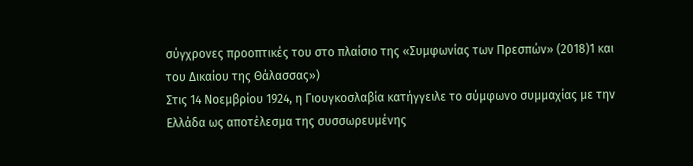σύγχρονες προοπτικές του στο πλαίσιο της «Συμφωνίας των Πρεσπών» (2018)1 και του Δικαίου της Θάλασσας»)
Στις 14 Νοεμβρίου 1924, η Γιουγκοσλαβία κατήγγειλε το σύμφωνο συμμαχίας με την Ελλάδα ως αποτέλεσμα της συσσωρευμένης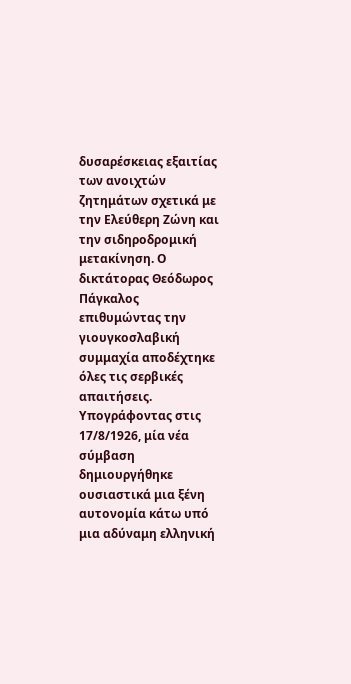δυσαρέσκειας εξαιτίας των ανοιχτών ζητημάτων σχετικά με την Ελεύθερη Ζώνη και την σιδηροδρομική μετακίνηση. Ο δικτάτορας Θεόδωρος Πάγκαλος επιθυμώντας την γιουγκοσλαβική συμμαχία αποδέχτηκε όλες τις σερβικές απαιτήσεις. Υπογράφοντας στις 17/8/1926, μία νέα σύμβαση δημιουργήθηκε ουσιαστικά μια ξένη αυτονομία κάτω υπό μια αδύναμη ελληνική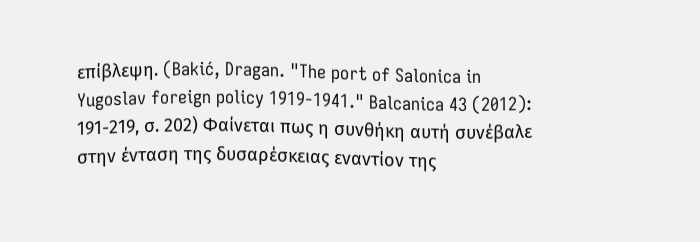επίβλεψη. (Bakić, Dragan. "The port of Salonica in Yugoslav foreign policy 1919-1941." Balcanica 43 (2012): 191-219, σ. 202) Φαίνεται πως η συνθήκη αυτή συνέβαλε στην ένταση της δυσαρέσκειας εναντίον της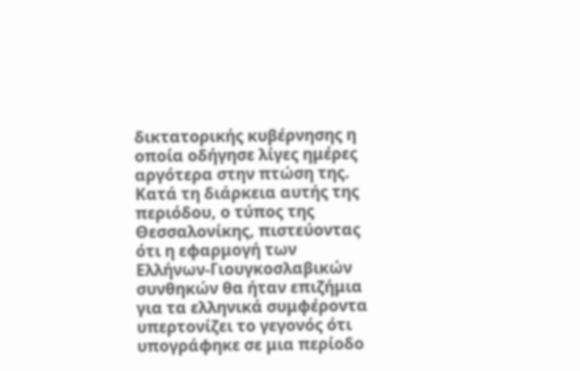δικτατορικής κυβέρνησης η οποία οδήγησε λίγες ημέρες αργότερα στην πτώση της. Κατά τη διάρκεια αυτής της περιόδου, ο τύπος της Θεσσαλονίκης, πιστεύοντας ότι η εφαρμογή των Ελλήνων-Γιουγκοσλαβικών συνθηκών θα ήταν επιζήμια για τα ελληνικά συμφέροντα υπερτονίζει το γεγονός ότι υπογράφηκε σε μια περίοδο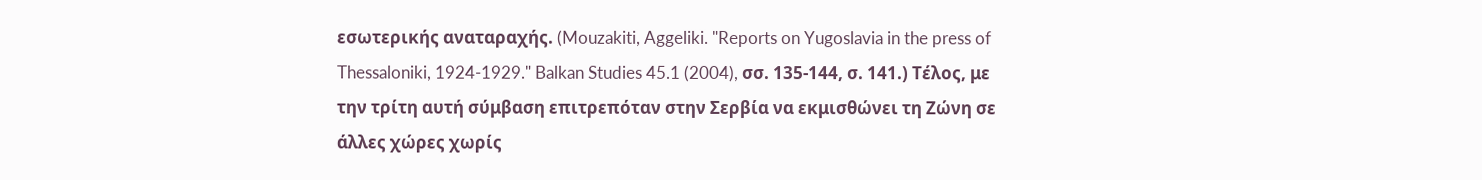εσωτερικής αναταραχής. (Mouzakiti, Aggeliki. "Reports on Yugoslavia in the press of Thessaloniki, 1924-1929." Balkan Studies 45.1 (2004), σσ. 135-144, σ. 141.) Τέλος, με την τρίτη αυτή σύμβαση επιτρεπόταν στην Σερβία να εκμισθώνει τη Ζώνη σε άλλες χώρες χωρίς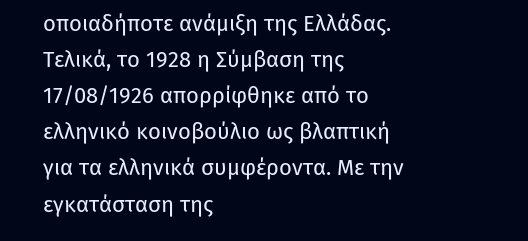οποιαδήποτε ανάμιξη της Ελλάδας.
Τελικά, το 1928 η Σύμβαση της 17/08/1926 απορρίφθηκε από το ελληνικό κοινοβούλιο ως βλαπτική για τα ελληνικά συμφέροντα. Με την εγκατάσταση της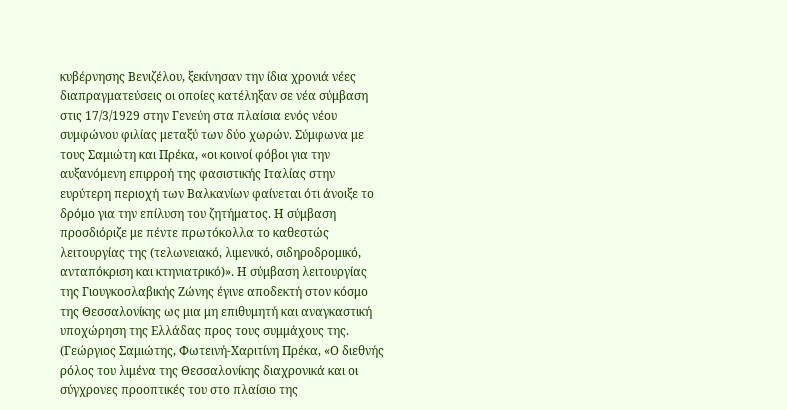κυβέρνησης Βενιζέλου, ξεκίνησαν την ίδια χρονιά νέες διαπραγματεύσεις οι οποίες κατέληξαν σε νέα σύμβαση στις 17/3/1929 στην Γενεύη στα πλαίσια ενός νέου συμφώνου φιλίας μεταξύ των δύο χωρών. Σύμφωνα με τους Σαμιώτη και Πρέκα, «οι κοινοί φόβοι για την αυξανόμενη επιρροή της φασιστικής Ιταλίας στην ευρύτερη περιοχή των Βαλκανίων φαίνεται ότι άνοιξε το δρόμο για την επίλυση του ζητήματος. Η σύμβαση προσδιόριζε με πέντε πρωτόκολλα το καθεστώς λειτουργίας της (τελωνειακό, λιμενικό, σιδηροδρομικό, ανταπόκριση και κτηνιατρικό)». Η σύμβαση λειτουργίας της Γιουγκοσλαβικής Ζώνης έγινε αποδεκτή στον κόσμο της Θεσσαλονίκης ως μια μη επιθυμητή και αναγκαστική υποχώρηση της Ελλάδας προς τους συμμάχους της. (Γεώργιος Σαμιώτης, Φωτεινή-Χαριτίνη Πρέκα, «Ο διεθνής ρόλος του λιμένα της Θεσσαλονίκης διαχρονικά και οι σύγχρονες προοπτικές του στο πλαίσιο της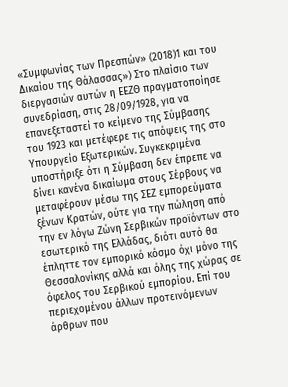«Συμφωνίας των Πρεσπών» (2018)1 και του Δικαίου της Θάλασσας») Στο πλαίσιο των διεργασιών αυτών η ΕΕΖΘ πραγματοποίησε συνεδρίαση, στις 28/09/1928, για να επανεξεταστεί το κείμενο της Σύμβασης του 1923 και μετέφερε τις απόψεις της στο Υπουργείο Εξωτερικών. Συγκεκριμένα υποστήριξε ότι η Σύμβαση δεν έπρεπε να δίνει κανένα δικαίωμα στους Σέρβους να μεταφέρουν μέσω της ΣΕΖ εμπορεύματα ξένων Κρατών, ούτε για την πώληση από την εν λόγω Ζώνη Σερβικών προϊόντων στο εσωτερικό της Ελλάδας, διότι αυτό θα έπληττε τον εμπορικό κόσμο όχι μόνο της Θεσσαλονίκης αλλά και όλης της χώρας σε όφελος του Σερβικού εμπορίου. Επί του περιεχομένου άλλων προτεινόμενων άρθρων που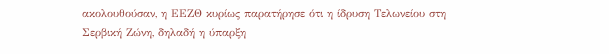ακολουθούσαν, η ΕΕΖΘ κυρίως παρατήρησε ότι η ίδρυση Τελωνείου στη Σερβική Ζώνη, δηλαδή η ύπαρξη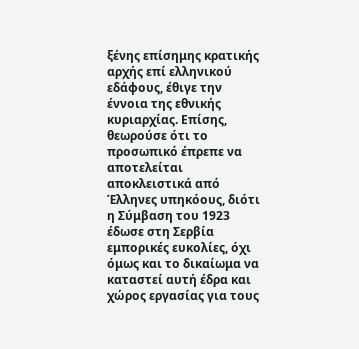ξένης επίσημης κρατικής αρχής επί ελληνικού εδάφους, έθιγε την έννοια της εθνικής κυριαρχίας. Επίσης, θεωρούσε ότι το προσωπικό έπρεπε να αποτελείται αποκλειστικά από Έλληνες υπηκόους, διότι η Σύμβαση του 1923 έδωσε στη Σερβία εμπορικές ευκολίες, όχι όμως και το δικαίωμα να καταστεί αυτή έδρα και χώρος εργασίας για τους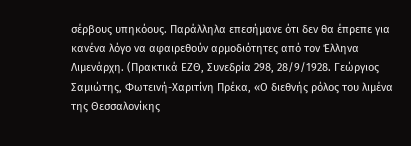σέρβους υπηκόους. Παράλληλα επεσήμανε ότι δεν θα έπρεπε για κανένα λόγο να αφαιρεθούν αρμοδιότητες από τον Έλληνα Λιμενάρχη. (Πρακτικά ΕΖΘ, Συνεδρία 298, 28/9/1928. Γεώργιος Σαμιώτης, Φωτεινή-Χαριτίνη Πρέκα, «Ο διεθνής ρόλος του λιμένα της Θεσσαλονίκης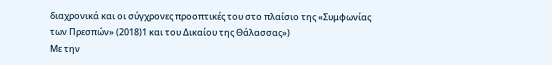διαχρονικά και οι σύγχρονες προοπτικές του στο πλαίσιο της «Συμφωνίας των Πρεσπών» (2018)1 και του Δικαίου της Θάλασσας»)
Με την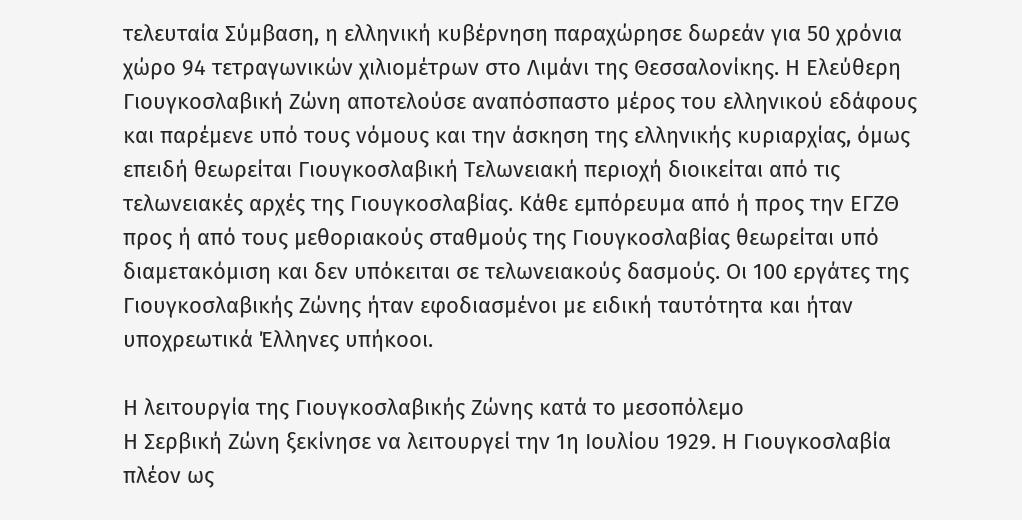τελευταία Σύμβαση, η ελληνική κυβέρνηση παραχώρησε δωρεάν για 50 χρόνια χώρο 94 τετραγωνικών χιλιομέτρων στο Λιμάνι της Θεσσαλονίκης. Η Ελεύθερη Γιουγκοσλαβική Ζώνη αποτελούσε αναπόσπαστο μέρος του ελληνικού εδάφους και παρέμενε υπό τους νόμους και την άσκηση της ελληνικής κυριαρχίας, όμως επειδή θεωρείται Γιουγκοσλαβική Τελωνειακή περιοχή διοικείται από τις τελωνειακές αρχές της Γιουγκοσλαβίας. Κάθε εμπόρευμα από ή προς την ΕΓΖΘ προς ή από τους μεθοριακούς σταθμούς της Γιουγκοσλαβίας θεωρείται υπό διαμετακόμιση και δεν υπόκειται σε τελωνειακούς δασμούς. Οι 100 εργάτες της Γιουγκοσλαβικής Ζώνης ήταν εφοδιασμένοι με ειδική ταυτότητα και ήταν υποχρεωτικά Έλληνες υπήκοοι.

Η λειτουργία της Γιουγκοσλαβικής Ζώνης κατά το μεσοπόλεμο
Η Σερβική Ζώνη ξεκίνησε να λειτουργεί την 1η Ιουλίου 1929. Η Γιουγκοσλαβία πλέον ως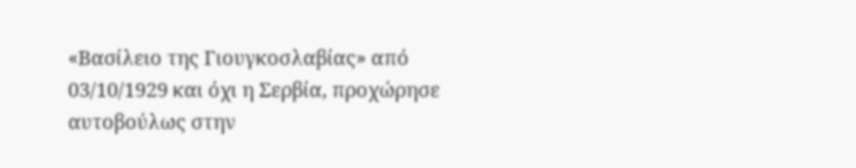«Βασίλειο της Γιουγκοσλαβίας» από 03/10/1929 και όχι η Σερβία, προχώρησε αυτοβούλως στην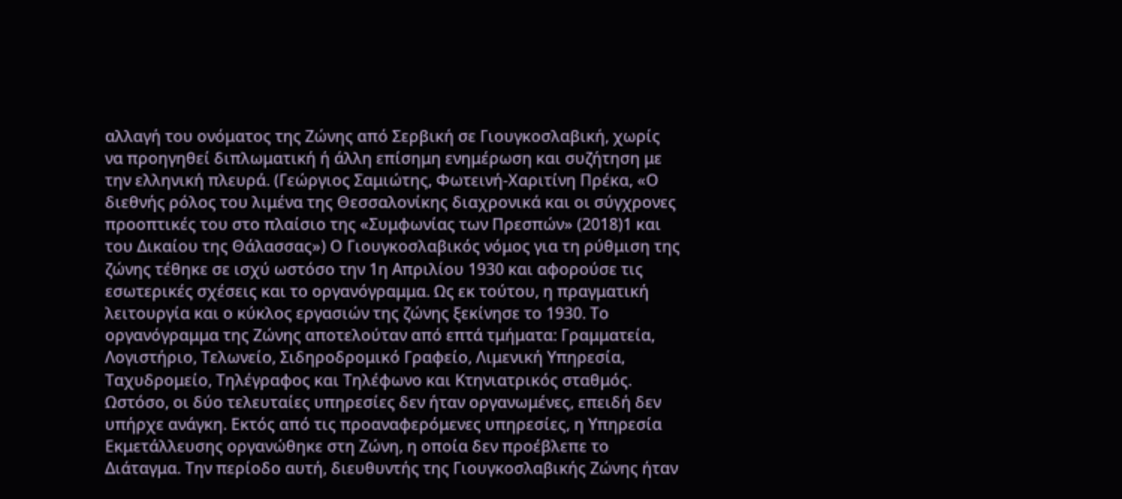αλλαγή του ονόματος της Ζώνης από Σερβική σε Γιουγκοσλαβική, χωρίς να προηγηθεί διπλωματική ή άλλη επίσημη ενημέρωση και συζήτηση με την ελληνική πλευρά. (Γεώργιος Σαμιώτης, Φωτεινή-Χαριτίνη Πρέκα, «Ο διεθνής ρόλος του λιμένα της Θεσσαλονίκης διαχρονικά και οι σύγχρονες προοπτικές του στο πλαίσιο της «Συμφωνίας των Πρεσπών» (2018)1 και του Δικαίου της Θάλασσας») Ο Γιουγκοσλαβικός νόμος για τη ρύθμιση της ζώνης τέθηκε σε ισχύ ωστόσο την 1η Απριλίου 1930 και αφορούσε τις εσωτερικές σχέσεις και το οργανόγραμμα. Ως εκ τούτου, η πραγματική λειτουργία και ο κύκλος εργασιών της ζώνης ξεκίνησε το 1930. Το οργανόγραμμα της Ζώνης αποτελούταν από επτά τμήματα: Γραμματεία, Λογιστήριο, Τελωνείο, Σιδηροδρομικό Γραφείο, Λιμενική Υπηρεσία, Ταχυδρομείο, Τηλέγραφος και Τηλέφωνο και Κτηνιατρικός σταθμός. Ωστόσο, οι δύο τελευταίες υπηρεσίες δεν ήταν οργανωμένες, επειδή δεν υπήρχε ανάγκη. Εκτός από τις προαναφερόμενες υπηρεσίες, η Υπηρεσία Εκμετάλλευσης οργανώθηκε στη Ζώνη, η οποία δεν προέβλεπε το Διάταγμα. Την περίοδο αυτή, διευθυντής της Γιουγκοσλαβικής Ζώνης ήταν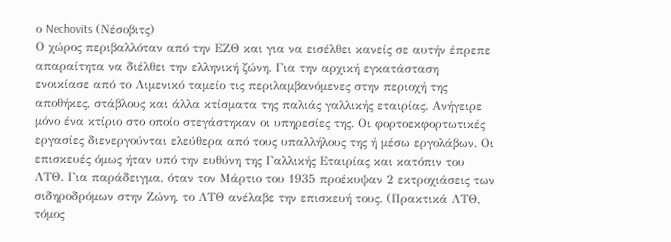ο Nechovits (Νέσοβιτς)
Ο χώρος περιβαλλόταν από την ΕΖΘ και για να εισέλθει κανείς σε αυτήν έπρεπε απαραίτητα να διέλθει την ελληνική ζώνη. Για την αρχική εγκατάσταση ενοικίασε από το Λιμενικό ταμείο τις περιλαμβανόμενες στην περιοχή της αποθήκες, στάβλους και άλλα κτίσματα της παλιάς γαλλικής εταιρίας. Ανήγειρε μόνο ένα κτίριο στο οποίο στεγάστηκαν οι υπηρεσίες της. Οι φορτοεκφορτωτικές εργασίες διενεργούνται ελεύθερα από τους υπαλλήλους της ή μέσω εργολάβων. Οι επισκευές όμως ήταν υπό την ευθύνη της Γαλλικής Εταιρίας και κατόπιν του ΛΤΘ. Για παράδειγμα, όταν τον Μάρτιο του 1935 προέκυψαν 2 εκτροχιάσεις των σιδηροδρόμων στην Ζώνη, το ΛΤΘ ανέλαβε την επισκευή τους. (Πρακτικά ΛΤΘ, τόμος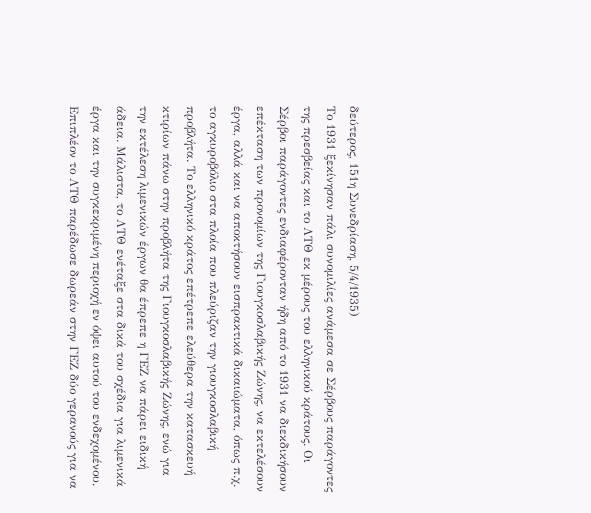δεύτερος, 151η Συνεδρίαση, 5/4/1935)
Το 1931 ξεκίνησαν πάλι συνομιλίες ανάμεσα σε Σέρβους παράγοντες της πρεσβείας και το ΛΤΘ εκ μέρους του ελληνικού κράτους. Οι Σέρβοι παράγοντες ενδιαφέρονταν ήδη από το 1931 να διεκδικήσουν επέκταση των προνομίων της Γιουγκοσλαβικής Ζώνης, να εκτελέσουν έργα, αλλά και να αποκτήσουν εισπρακτικά δικαιώματα, όπως π.χ. το αγκυροβόλιο στα πλοία που πλεύριζαν την γιουγκοσλαβική προβλήτα. Το ελληνικό κράτος επέτρεπε ελεύθερα την κατασκευή κτιρίων πάνω στην προβλήτα της Γιουγκοσλαβικής Ζώνης, ενώ για την εκτέλεση λιμενικών έργων θα έπρεπε η ΓΕΖ να πάρει ειδική άδεια. Μάλιστα, το ΛΤΘ ενέταξε στα δικά του σχέδια για λιμενικά έργα και την συγκεκριμένη περιοχή εν όψει αυτού του ενδεχομένου. Επιπλέον το ΛΤΘ παρέδωσε δωρεάν στην ΓΕΖ δύο γερανούς για να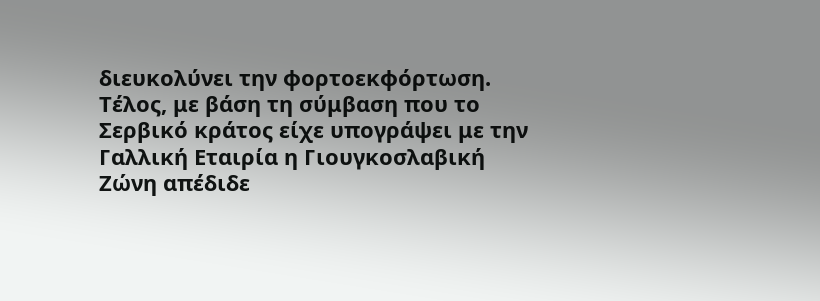διευκολύνει την φορτοεκφόρτωση. Τέλος, με βάση τη σύμβαση που το Σερβικό κράτος είχε υπογράψει με την Γαλλική Εταιρία η Γιουγκοσλαβική Ζώνη απέδιδε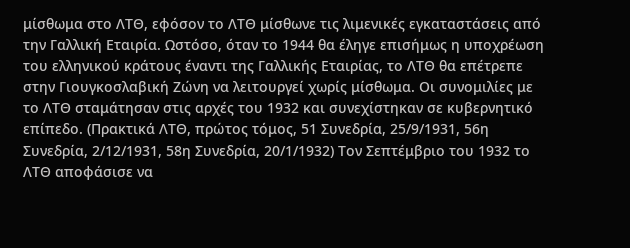μίσθωμα στο ΛΤΘ, εφόσον το ΛΤΘ μίσθωνε τις λιμενικές εγκαταστάσεις από την Γαλλική Εταιρία. Ωστόσο, όταν το 1944 θα έληγε επισήμως η υποχρέωση του ελληνικού κράτους έναντι της Γαλλικής Εταιρίας, το ΛΤΘ θα επέτρεπε στην Γιουγκοσλαβική Ζώνη να λειτουργεί χωρίς μίσθωμα. Οι συνομιλίες με το ΛΤΘ σταμάτησαν στις αρχές του 1932 και συνεχίστηκαν σε κυβερνητικό επίπεδο. (Πρακτικά ΛΤΘ, πρώτος τόμος, 51 Συνεδρία, 25/9/1931, 56η Συνεδρία, 2/12/1931, 58η Συνεδρία, 20/1/1932) Τον Σεπτέμβριο του 1932 το ΛΤΘ αποφάσισε να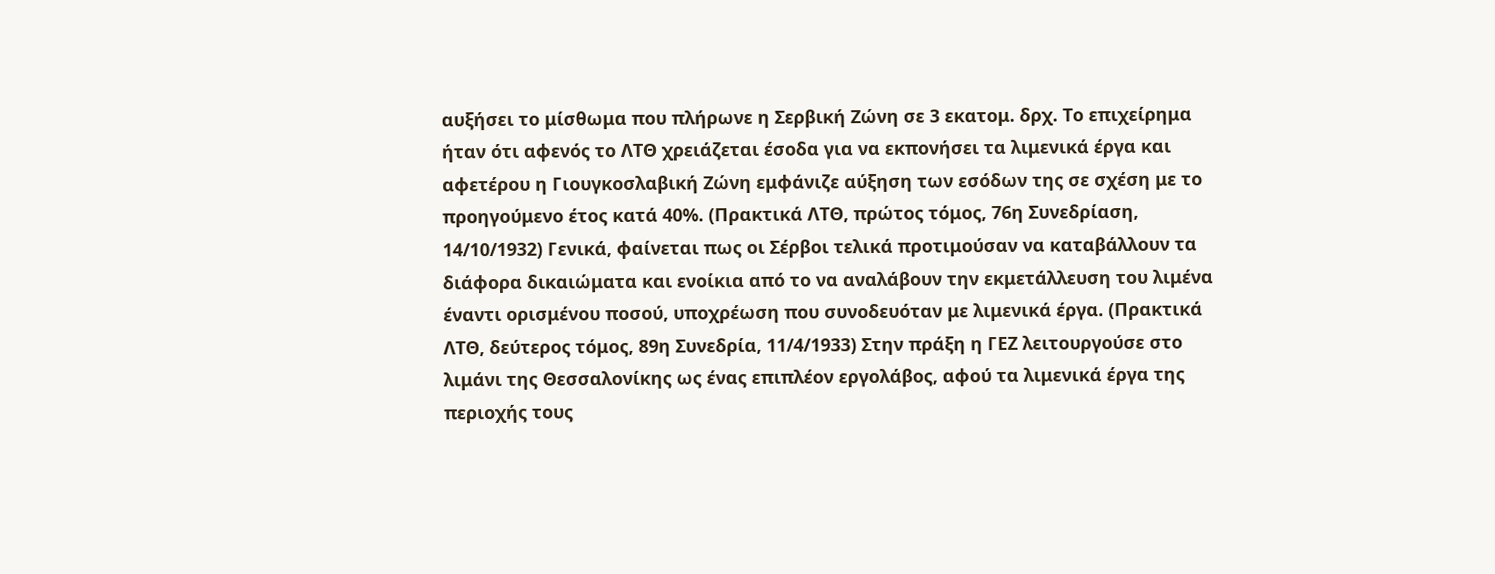αυξήσει το μίσθωμα που πλήρωνε η Σερβική Ζώνη σε 3 εκατομ. δρχ. Το επιχείρημα ήταν ότι αφενός το ΛΤΘ χρειάζεται έσοδα για να εκπονήσει τα λιμενικά έργα και αφετέρου η Γιουγκοσλαβική Ζώνη εμφάνιζε αύξηση των εσόδων της σε σχέση με το προηγούμενο έτος κατά 40%. (Πρακτικά ΛΤΘ, πρώτος τόμος, 76η Συνεδρίαση, 14/10/1932) Γενικά, φαίνεται πως οι Σέρβοι τελικά προτιμούσαν να καταβάλλουν τα διάφορα δικαιώματα και ενοίκια από το να αναλάβουν την εκμετάλλευση του λιμένα έναντι ορισμένου ποσού, υποχρέωση που συνοδευόταν με λιμενικά έργα. (Πρακτικά ΛΤΘ, δεύτερος τόμος, 89η Συνεδρία, 11/4/1933) Στην πράξη η ΓΕΖ λειτουργούσε στο λιμάνι της Θεσσαλονίκης ως ένας επιπλέον εργολάβος, αφού τα λιμενικά έργα της περιοχής τους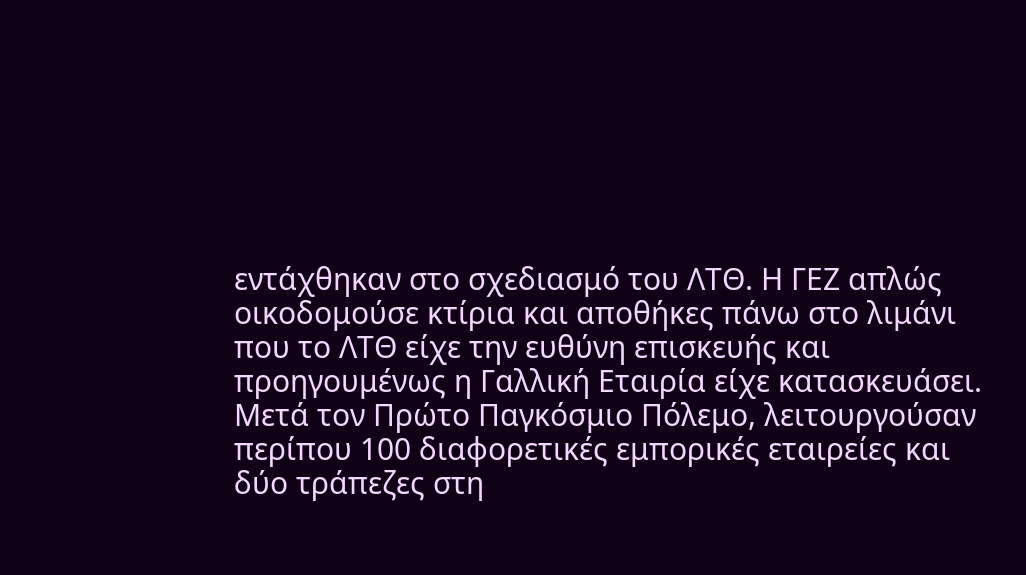εντάχθηκαν στο σχεδιασμό του ΛΤΘ. Η ΓΕΖ απλώς οικοδομούσε κτίρια και αποθήκες πάνω στο λιμάνι που το ΛΤΘ είχε την ευθύνη επισκευής και προηγουμένως η Γαλλική Εταιρία είχε κατασκευάσει.
Μετά τον Πρώτο Παγκόσμιο Πόλεμο, λειτουργούσαν περίπου 100 διαφορετικές εμπορικές εταιρείες και δύο τράπεζες στη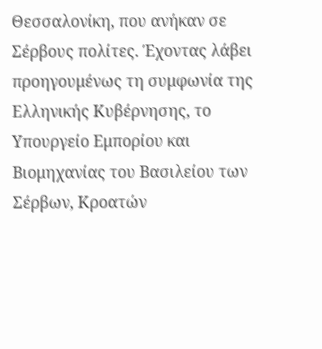Θεσσαλονίκη, που ανήκαν σε Σέρβους πολίτες. Έχοντας λάβει προηγουμένως τη συμφωνία της Ελληνικής Κυβέρνησης, το Υπουργείο Εμπορίου και Βιομηχανίας του Βασιλείου των Σέρβων, Κροατών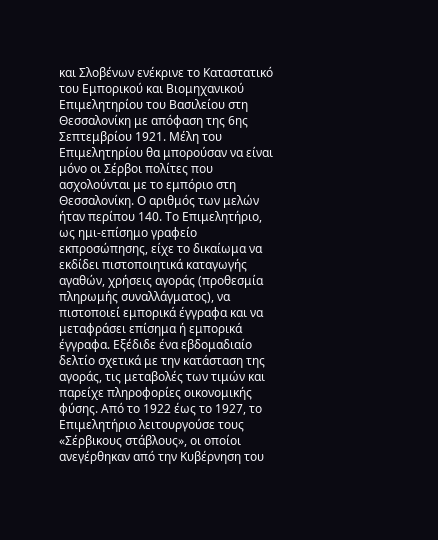και Σλοβένων ενέκρινε το Καταστατικό του Εμπορικού και Βιομηχανικού Επιμελητηρίου του Βασιλείου στη Θεσσαλονίκη με απόφαση της 6ης Σεπτεμβρίου 1921. Μέλη του Επιμελητηρίου θα μπορούσαν να είναι μόνο οι Σέρβοι πολίτες που ασχολούνται με το εμπόριο στη Θεσσαλονίκη. Ο αριθμός των μελών ήταν περίπου 140. Το Επιμελητήριο, ως ημι-επίσημο γραφείο εκπροσώπησης, είχε το δικαίωμα να εκδίδει πιστοποιητικά καταγωγής αγαθών, χρήσεις αγοράς (προθεσμία πληρωμής συναλλάγματος), να πιστοποιεί εμπορικά έγγραφα και να μεταφράσει επίσημα ή εμπορικά έγγραφα. Εξέδιδε ένα εβδομαδιαίο δελτίο σχετικά με την κατάσταση της αγοράς, τις μεταβολές των τιμών και παρείχε πληροφορίες οικονομικής φύσης. Από το 1922 έως το 1927, το Επιμελητήριο λειτουργούσε τους «Σέρβικους στάβλους», οι οποίοι ανεγέρθηκαν από την Κυβέρνηση του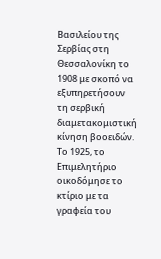Βασιλείου της Σερβίας στη Θεσσαλονίκη το 1908 με σκοπό να εξυπηρετήσουν τη σερβική διαμετακομιστική κίνηση βοοειδών. Το 1925, το Επιμελητήριο οικοδόμησε το κτίριο με τα γραφεία του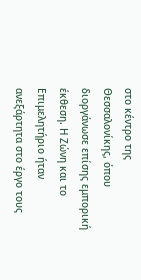στο κέντρο της Θεσσαλονίκης, όπου διοργάνωσε επίσης εμπορική έκθεση. Η Ζώνη και το Επιμελητήριο ήταν ανεξάρτητα στο έργο τους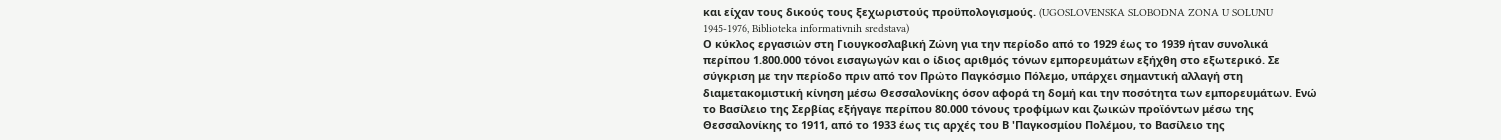και είχαν τους δικούς τους ξεχωριστούς προϋπολογισμούς. (UGOSLOVENSKA SLOBODNA ZONA U SOLUNU 1945-1976, Biblioteka informativnih sredstava)
Ο κύκλος εργασιών στη Γιουγκοσλαβική Ζώνη για την περίοδο από το 1929 έως το 1939 ήταν συνολικά περίπου 1.800.000 τόνοι εισαγωγών και ο ίδιος αριθμός τόνων εμπορευμάτων εξήχθη στο εξωτερικό. Σε σύγκριση με την περίοδο πριν από τον Πρώτο Παγκόσμιο Πόλεμο, υπάρχει σημαντική αλλαγή στη διαμετακομιστική κίνηση μέσω Θεσσαλονίκης όσον αφορά τη δομή και την ποσότητα των εμπορευμάτων. Ενώ το Βασίλειο της Σερβίας εξήγαγε περίπου 80.000 τόνους τροφίμων και ζωικών προϊόντων μέσω της Θεσσαλονίκης το 1911, από το 1933 έως τις αρχές του Β 'Παγκοσμίου Πολέμου, το Βασίλειο της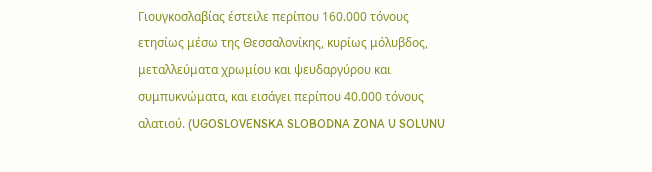Γιουγκοσλαβίας έστειλε περίπου 160.000 τόνους ετησίως μέσω της Θεσσαλονίκης, κυρίως μόλυβδος, μεταλλεύματα χρωμίου και ψευδαργύρου και συμπυκνώματα, και εισάγει περίπου 40.000 τόνους αλατιού. (UGOSLOVENSKA SLOBODNA ZONA U SOLUNU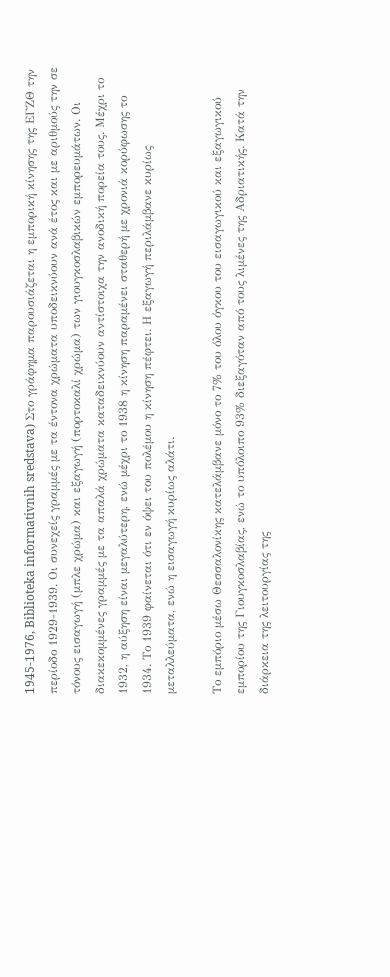1945-1976, Biblioteka informativnih sredstava) Στο γράφημα παρουσιάζεται η εμπορική κίνησης της ΕΓΖΘ την περίοδο 1929-1939. Οι συνεχείς γραμμές με τα έντονα χρώματα υποδεικνύουν ανά έτος και με αριθμούς την σε τόνους εισαγωγή (μπλε χρώμα) και εξαγωγή (πορτοκαλί χρώμα) των γιουγκοσλαβικών εμπορευμάτων. Οι διακεκομμένες γραμμές με τα απαλά χρώματα καταδεικνύουν αντίστοιχα την ανοδική πορεία τους. Μέχρι το 1932, η αύξηση είναι μεγαλύτερη, ενώ μέχρι το 1938 η κίνηση παραμένει σταθερή με χρονιά κορύφωσης το 1934. Το 1939 φαίνεται ότι εν όψει του πολέμου η κίνηση πέφτει. Η εξαγωγή περιλάμβανε κυρίως μεταλλεύματα, ενώ η εισαγωγή κυρίως αλάτι.

Το εμπόριο μέσω Θεσσαλονίκης κατελάμβανε μόνο το 7% του όλου όγκου του εισαγωγικού και εξαγωγικού εμπορίου της Γιουγκοσλαβίας, ενώ το υπόλοιπο 93% διεξαγόταν από τους λιμένες της Αδριατικής. Κατά την διάρκεια της λειτουργίας της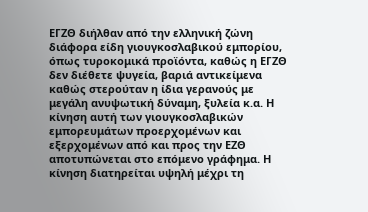ΕΓΖΘ διήλθαν από την ελληνική ζώνη διάφορα είδη γιουγκοσλαβικού εμπορίου, όπως τυροκομικά προϊόντα, καθώς η ΕΓΖΘ δεν διέθετε ψυγεία, βαριά αντικείμενα καθώς στερούταν η ίδια γερανούς με μεγάλη ανυψωτική δύναμη, ξυλεία κ.α. Η κίνηση αυτή των γιουγκοσλαβικών εμπορευμάτων προερχομένων και εξερχομένων από και προς την ΕΖΘ αποτυπώνεται στο επόμενο γράφημα. Η κίνηση διατηρείται υψηλή μέχρι τη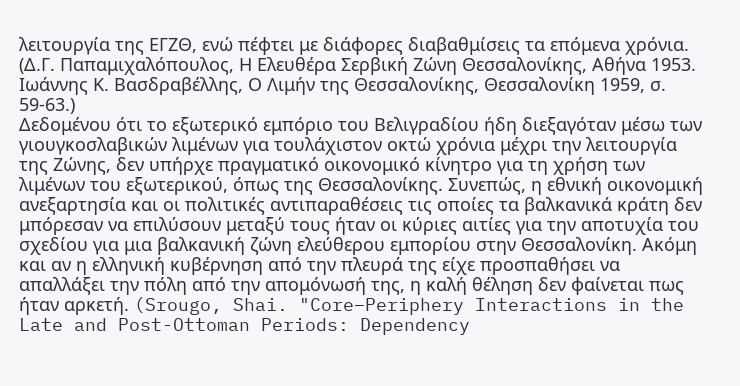λειτουργία της ΕΓΖΘ, ενώ πέφτει με διάφορες διαβαθμίσεις τα επόμενα χρόνια. (Δ.Γ. Παπαμιχαλόπουλος, Η Ελευθέρα Σερβική Ζώνη Θεσσαλονίκης, Αθήνα 1953. Ιωάννης Κ. Βασδραβέλλης, Ο Λιμήν της Θεσσαλονίκης, Θεσσαλονίκη 1959, σ. 59-63.)
Δεδομένου ότι το εξωτερικό εμπόριο του Βελιγραδίου ήδη διεξαγόταν μέσω των γιουγκοσλαβικών λιμένων για τουλάχιστον οκτώ χρόνια μέχρι την λειτουργία της Ζώνης, δεν υπήρχε πραγματικό οικονομικό κίνητρο για τη χρήση των λιμένων του εξωτερικού, όπως της Θεσσαλονίκης. Συνεπώς, η εθνική οικονομική ανεξαρτησία και οι πολιτικές αντιπαραθέσεις τις οποίες τα βαλκανικά κράτη δεν μπόρεσαν να επιλύσουν μεταξύ τους ήταν οι κύριες αιτίες για την αποτυχία του σχεδίου για μια βαλκανική ζώνη ελεύθερου εμπορίου στην Θεσσαλονίκη. Ακόμη και αν η ελληνική κυβέρνηση από την πλευρά της είχε προσπαθήσει να απαλλάξει την πόλη από την απομόνωσή της, η καλή θέληση δεν φαίνεται πως ήταν αρκετή. (Srougo, Shai. "Core–Periphery Interactions in the Late and Post-Ottoman Periods: Dependency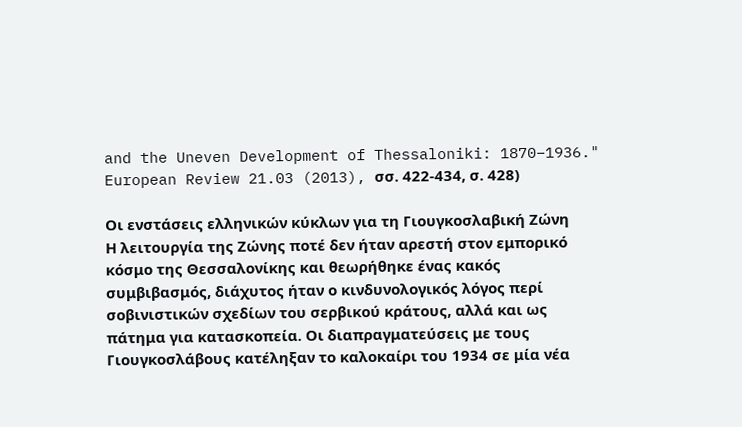and the Uneven Development of Thessaloniki: 1870–1936." European Review 21.03 (2013), σσ. 422-434, σ. 428)

Οι ενστάσεις ελληνικών κύκλων για τη Γιουγκοσλαβική Ζώνη
Η λειτουργία της Ζώνης ποτέ δεν ήταν αρεστή στον εμπορικό κόσμο της Θεσσαλονίκης και θεωρήθηκε ένας κακός συμβιβασμός, διάχυτος ήταν ο κινδυνολογικός λόγος περί σοβινιστικών σχεδίων του σερβικού κράτους, αλλά και ως πάτημα για κατασκοπεία. Οι διαπραγματεύσεις με τους Γιουγκοσλάβους κατέληξαν το καλοκαίρι του 1934 σε μία νέα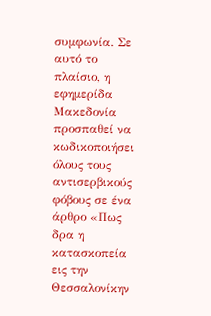συμφωνία. Σε αυτό το πλαίσιο, η εφημερίδα Μακεδονία προσπαθεί να κωδικοποιήσει όλους τους αντισερβικούς φόβους σε ένα άρθρο «Πως δρα η κατασκοπεία εις την Θεσσαλονίκην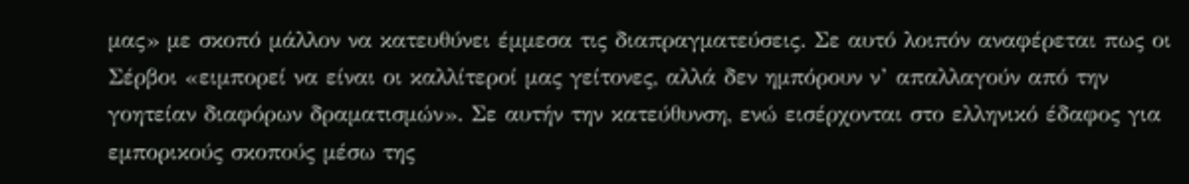μας» με σκοπό μάλλον να κατευθύνει έμμεσα τις διαπραγματεύσεις. Σε αυτό λοιπόν αναφέρεται πως οι Σέρβοι «ειμπορεί να είναι οι καλλίτεροί μας γείτονες, αλλά δεν ημπόρουν ν’ απαλλαγούν από την γοητείαν διαφόρων δραματισμών». Σε αυτήν την κατεύθυνση, ενώ εισέρχονται στο ελληνικό έδαφος για εμπορικούς σκοπούς μέσω της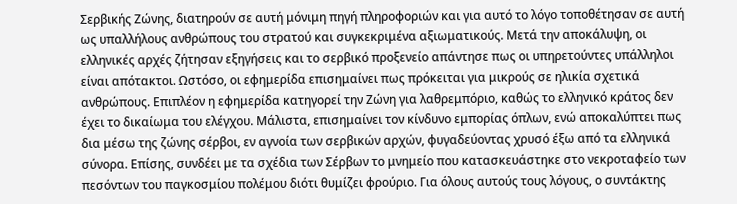Σερβικής Ζώνης, διατηρούν σε αυτή μόνιμη πηγή πληροφοριών και για αυτό το λόγο τοποθέτησαν σε αυτή ως υπαλλήλους ανθρώπους του στρατού και συγκεκριμένα αξιωματικούς. Μετά την αποκάλυψη, οι ελληνικές αρχές ζήτησαν εξηγήσεις και το σερβικό προξενείο απάντησε πως οι υπηρετούντες υπάλληλοι είναι απότακτοι. Ωστόσο, οι εφημερίδα επισημαίνει πως πρόκειται για μικρούς σε ηλικία σχετικά ανθρώπους. Επιπλέον η εφημερίδα κατηγορεί την Ζώνη για λαθρεμπόριο, καθώς το ελληνικό κράτος δεν έχει το δικαίωμα του ελέγχου. Μάλιστα, επισημαίνει τον κίνδυνο εμπορίας όπλων, ενώ αποκαλύπτει πως δια μέσω της ζώνης σέρβοι, εν αγνοία των σερβικών αρχών, φυγαδεύοντας χρυσό έξω από τα ελληνικά σύνορα. Επίσης, συνδέει με τα σχέδια των Σέρβων το μνημείο που κατασκευάστηκε στο νεκροταφείο των πεσόντων του παγκοσμίου πολέμου διότι θυμίζει φρούριο. Για όλους αυτούς τους λόγους, ο συντάκτης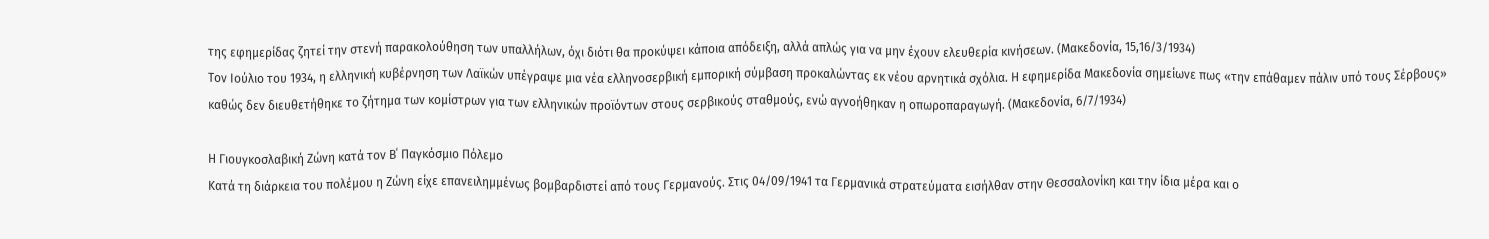της εφημερίδας ζητεί την στενή παρακολούθηση των υπαλλήλων, όχι διότι θα προκύψει κάποια απόδειξη, αλλά απλώς για να μην έχουν ελευθερία κινήσεων. (Μακεδονία, 15,16/3/1934)
Τον Ιούλιο του 1934, η ελληνική κυβέρνηση των Λαϊκών υπέγραψε μια νέα ελληνοσερβική εμπορική σύμβαση προκαλώντας εκ νέου αρνητικά σχόλια. Η εφημερίδα Μακεδονία σημείωνε πως «την επάθαμεν πάλιν υπό τους Σέρβους» καθώς δεν διευθετήθηκε το ζήτημα των κομίστρων για των ελληνικών προϊόντων στους σερβικούς σταθμούς, ενώ αγνοήθηκαν η οπωροπαραγωγή. (Μακεδονία, 6/7/1934)

Η Γιουγκοσλαβική Ζώνη κατά τον Β΄ Παγκόσμιο Πόλεμο
Κατά τη διάρκεια του πολέμου η Ζώνη είχε επανειλημμένως βομβαρδιστεί από τους Γερμανούς. Στις 04/09/1941 τα Γερμανικά στρατεύματα εισήλθαν στην Θεσσαλονίκη και την ίδια μέρα και ο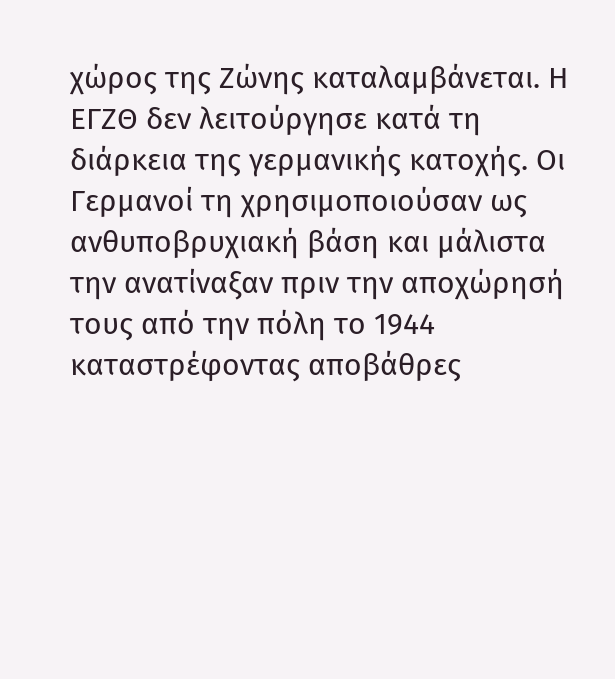χώρος της Ζώνης καταλαμβάνεται. Η ΕΓΖΘ δεν λειτούργησε κατά τη διάρκεια της γερμανικής κατοχής. Οι Γερμανοί τη χρησιμοποιούσαν ως ανθυποβρυχιακή βάση και μάλιστα την ανατίναξαν πριν την αποχώρησή τους από την πόλη το 1944 καταστρέφοντας αποβάθρες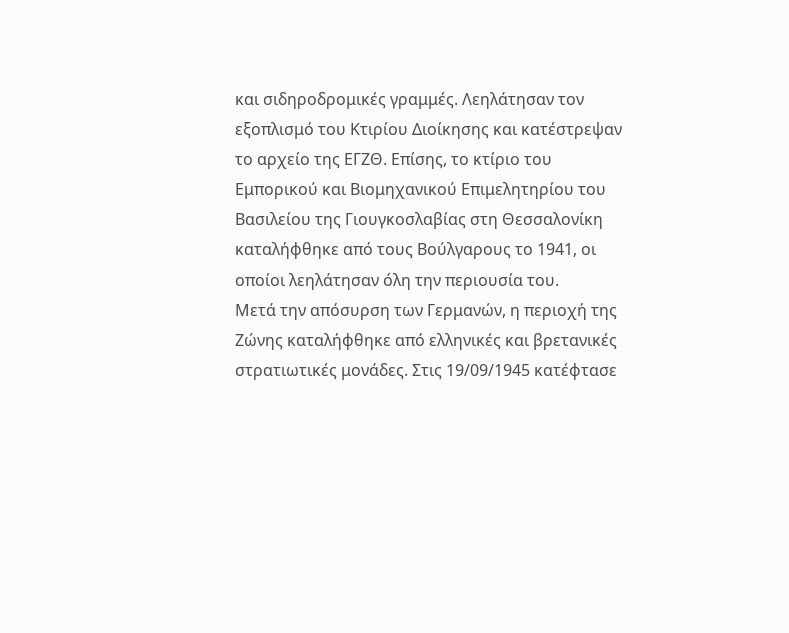και σιδηροδρομικές γραμμές. Λεηλάτησαν τον εξοπλισμό του Κτιρίου Διοίκησης και κατέστρεψαν το αρχείο της ΕΓΖΘ. Επίσης, το κτίριο του Εμπορικού και Βιομηχανικού Επιμελητηρίου του Βασιλείου της Γιουγκοσλαβίας στη Θεσσαλονίκη καταλήφθηκε από τους Βούλγαρους το 1941, οι οποίοι λεηλάτησαν όλη την περιουσία του.
Μετά την απόσυρση των Γερμανών, η περιοχή της Ζώνης καταλήφθηκε από ελληνικές και βρετανικές στρατιωτικές μονάδες. Στις 19/09/1945 κατέφτασε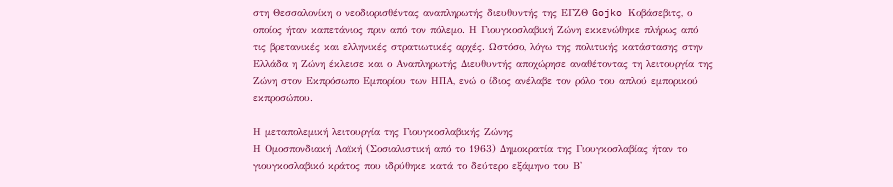στη Θεσσαλονίκη ο νεοδιορισθέντας αναπληρωτής διευθυντής της ΕΓΖΘ Gojko Κοβάσεβιτς, ο οποίος ήταν καπετάνιος πριν από τον πόλεμο. Η Γιουγκοσλαβική Ζώνη εκκενώθηκε πλήρως από τις βρετανικές και ελληνικές στρατιωτικές αρχές. Ωστόσο, λόγω της πολιτικής κατάστασης στην Ελλάδα η Ζώνη έκλεισε και ο Αναπληρωτής Διευθυντής αποχώρησε αναθέτοντας τη λειτουργία της Ζώνη στον Εκπρόσωπο Εμπορίου των ΗΠΑ, ενώ ο ίδιος ανέλαβε τον ρόλο του απλού εμπορικού εκπροσώπου.

Η μεταπολεμική λειτουργία της Γιουγκοσλαβικής Ζώνης
Η Ομοσπονδιακή Λαϊκή (Σοσιαλιστική από το 1963) Δημοκρατία της Γιουγκοσλαβίας ήταν το γιουγκοσλαβικό κράτος που ιδρύθηκε κατά το δεύτερο εξάμηνο του Β'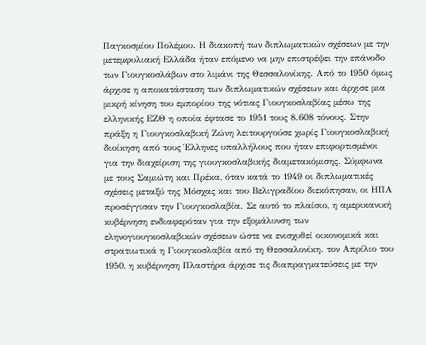Παγκοσμίου Πολέμου. Η διακοπή των διπλωματικών σχέσεων με την μετεμφυλιακή Ελλάδα ήταν επόμενο να μην επιστρέψει την επάνοδο των Γιουγκοσλάβων στο λιμάνι της Θεσσαλονίκης. Από το 1950 όμως άρχισε η αποκατάσταση των διπλωματικών σχέσεων και άρχισε μια μικρή κίνηση του εμπορίου της νότιας Γιουγκοσλαβίας μέσω της ελληνικής ΕΖΘ η οποία έφτασε το 1951 τους 8.608 τόνους. Στην πράξη η Γιουγκοσλαβική Ζώνη λειτουργούσε χωρίς Γιουγκοσλαβική διοίκηση από τους Έλληνες υπαλλήλους που ήταν επιφορτισμένοι για την διαχείριση της γιουγκοσλαβικής διαμετακόμισης. Σύμφωνα με τους Σαμιώτη και Πρέκα, όταν κατά το 1949 οι διπλωματικές σχέσεις μεταξύ της Μόσχας και του Βελιγραδίου διεκόπησαν, οι ΗΠΑ προσέγγισαν την Γιουγκοσλαβία. Σε αυτό το πλαίσιο, η αμερικανική κυβέρνηση ενδιαφερόταν για την εξομάλυνση των εληνογιουγκοσλαβικών σχέσεων ώστε να ενισχυθεί οικονομικά και στρατιωτικά η Γιουγκοσλαβία από τη Θεσσαλονίκη. τον Απρίλιο του 1950, η κυβέρνηση Πλαστήρα άρχισε τις διαπραγματεύσεις με την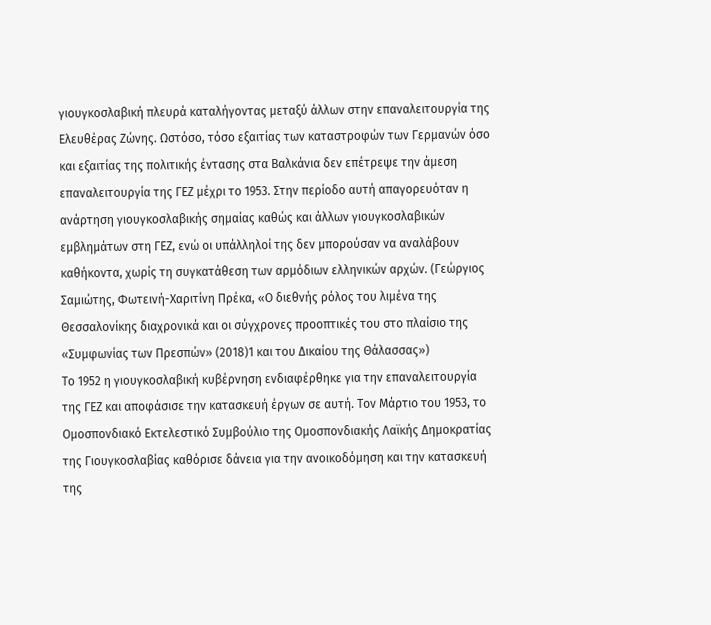γιουγκοσλαβική πλευρά καταλήγοντας μεταξύ άλλων στην επαναλειτουργία της Ελευθέρας Ζώνης. Ωστόσο, τόσο εξαιτίας των καταστροφών των Γερμανών όσο και εξαιτίας της πολιτικής έντασης στα Βαλκάνια δεν επέτρεψε την άμεση επαναλειτουργία της ΓΕΖ μέχρι το 1953. Στην περίοδο αυτή απαγορευόταν η ανάρτηση γιουγκοσλαβικής σημαίας καθώς και άλλων γιουγκοσλαβικών εμβλημάτων στη ΓΕΖ, ενώ οι υπάλληλοί της δεν μπορούσαν να αναλάβουν καθήκοντα, χωρίς τη συγκατάθεση των αρμόδιων ελληνικών αρχών. (Γεώργιος Σαμιώτης, Φωτεινή-Χαριτίνη Πρέκα, «Ο διεθνής ρόλος του λιμένα της Θεσσαλονίκης διαχρονικά και οι σύγχρονες προοπτικές του στο πλαίσιο της «Συμφωνίας των Πρεσπών» (2018)1 και του Δικαίου της Θάλασσας»)
Το 1952 η γιουγκοσλαβική κυβέρνηση ενδιαφέρθηκε για την επαναλειτουργία της ΓΕΖ και αποφάσισε την κατασκευή έργων σε αυτή. Τον Μάρτιο του 1953, το Ομοσπονδιακό Εκτελεστικό Συμβούλιο της Ομοσπονδιακής Λαϊκής Δημοκρατίας της Γιουγκοσλαβίας καθόρισε δάνεια για την ανοικοδόμηση και την κατασκευή της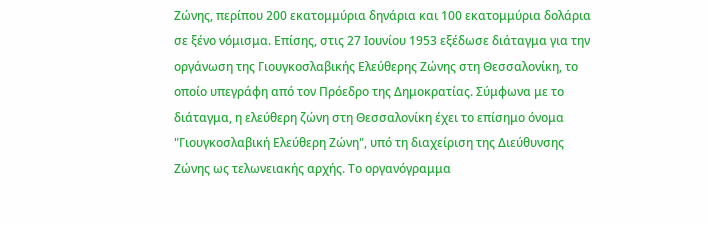Ζώνης, περίπου 200 εκατομμύρια δηνάρια και 100 εκατομμύρια δολάρια σε ξένο νόμισμα. Επίσης, στις 27 Ιουνίου 1953 εξέδωσε διάταγμα για την οργάνωση της Γιουγκοσλαβικής Ελεύθερης Ζώνης στη Θεσσαλονίκη, το οποίο υπεγράφη από τον Πρόεδρο της Δημοκρατίας. Σύμφωνα με το διάταγμα, η ελεύθερη ζώνη στη Θεσσαλονίκη έχει το επίσημο όνομα "Γιουγκοσλαβική Ελεύθερη Ζώνη", υπό τη διαχείριση της Διεύθυνσης Ζώνης ως τελωνειακής αρχής. Το οργανόγραμμα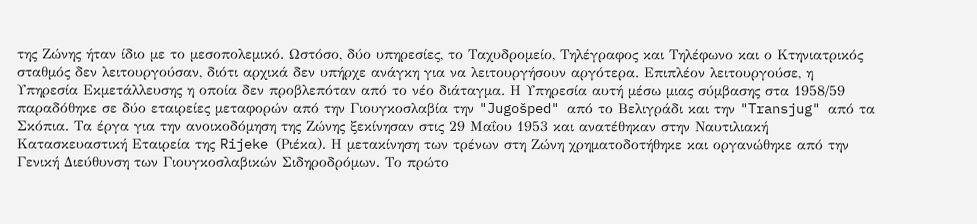της Ζώνης ήταν ίδιο με το μεσοπολεμικό. Ωστόσο, δύο υπηρεσίες, το Ταχυδρομείο, Τηλέγραφος και Τηλέφωνο και ο Κτηνιατρικός σταθμός δεν λειτουργούσαν, διότι αρχικά δεν υπήρχε ανάγκη για να λειτουργήσουν αργότερα. Επιπλέον λειτουργούσε, η Υπηρεσία Εκμετάλλευσης η οποία δεν προβλεπόταν από το νέο διάταγμα. Η Υπηρεσία αυτή μέσω μιας σύμβασης στα 1958/59 παραδόθηκε σε δύο εταιρείες μεταφορών από την Γιουγκοσλαβία την "Jugošped" από το Βελιγράδι και την "Transjug" από τα Σκόπια. Τα έργα για την ανοικοδόμηση της Ζώνης ξεκίνησαν στις 29 Μαΐου 1953 και ανατέθηκαν στην Ναυτιλιακή Κατασκευαστική Εταιρεία της Rijeke (Ριέκα). Η μετακίνηση των τρένων στη Ζώνη χρηματοδοτήθηκε και οργανώθηκε από την Γενική Διεύθυνση των Γιουγκοσλαβικών Σιδηροδρόμων. Το πρώτο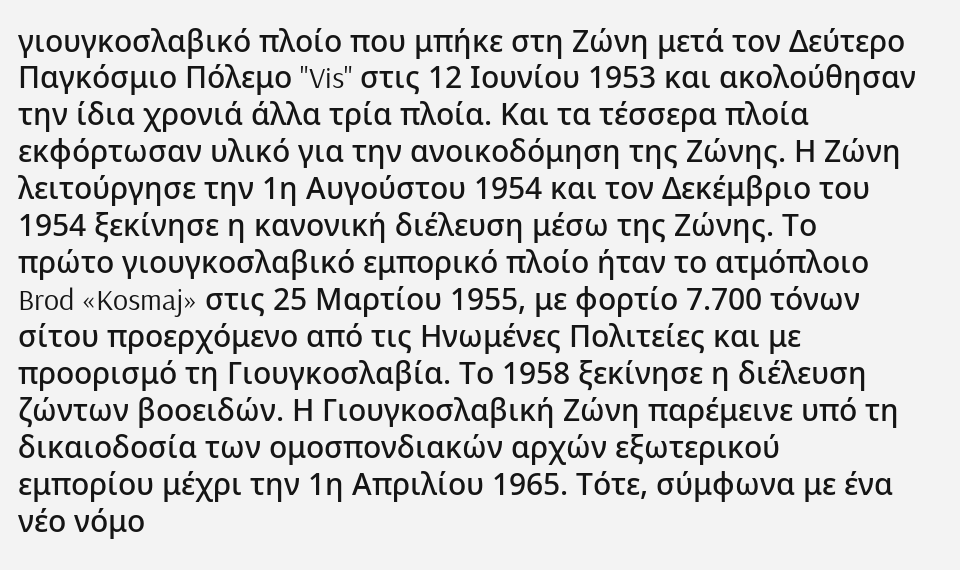γιουγκοσλαβικό πλοίο που μπήκε στη Ζώνη μετά τον Δεύτερο Παγκόσμιο Πόλεμο "Vis" στις 12 Ιουνίου 1953 και ακολούθησαν την ίδια χρονιά άλλα τρία πλοία. Και τα τέσσερα πλοία εκφόρτωσαν υλικό για την ανοικοδόμηση της Ζώνης. Η Ζώνη λειτούργησε την 1η Αυγούστου 1954 και τον Δεκέμβριο του 1954 ξεκίνησε η κανονική διέλευση μέσω της Ζώνης. Το πρώτο γιουγκοσλαβικό εμπορικό πλοίο ήταν το ατμόπλοιο Brod «Kosmaj» στις 25 Μαρτίου 1955, με φορτίο 7.700 τόνων σίτου προερχόμενο από τις Ηνωμένες Πολιτείες και με προορισμό τη Γιουγκοσλαβία. Το 1958 ξεκίνησε η διέλευση ζώντων βοοειδών. Η Γιουγκοσλαβική Ζώνη παρέμεινε υπό τη δικαιοδοσία των ομοσπονδιακών αρχών εξωτερικού εμπορίου μέχρι την 1η Απριλίου 1965. Τότε, σύμφωνα με ένα νέο νόμο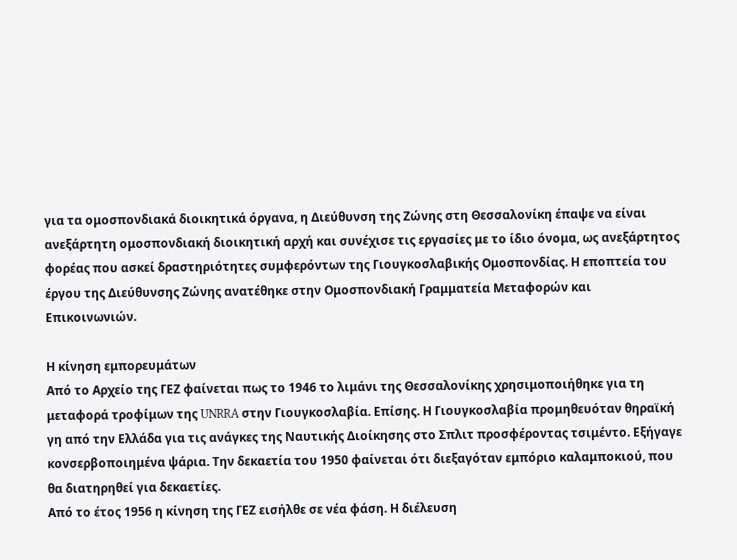για τα ομοσπονδιακά διοικητικά όργανα, η Διεύθυνση της Ζώνης στη Θεσσαλονίκη έπαψε να είναι ανεξάρτητη ομοσπονδιακή διοικητική αρχή και συνέχισε τις εργασίες με το ίδιο όνομα, ως ανεξάρτητος φορέας που ασκεί δραστηριότητες συμφερόντων της Γιουγκοσλαβικής Ομοσπονδίας. Η εποπτεία του έργου της Διεύθυνσης Ζώνης ανατέθηκε στην Ομοσπονδιακή Γραμματεία Μεταφορών και Επικοινωνιών.

Η κίνηση εμπορευμάτων
Από το Αρχείο της ΓΕΖ φαίνεται πως το 1946 το λιμάνι της Θεσσαλονίκης χρησιμοποιήθηκε για τη μεταφορά τροφίμων της UNRRA στην Γιουγκοσλαβία. Επίσης. Η Γιουγκοσλαβία προμηθευόταν θηραϊκή γη από την Ελλάδα για τις ανάγκες της Ναυτικής Διοίκησης στο Σπλιτ προσφέροντας τσιμέντο. Εξήγαγε κονσερβοποιημένα ψάρια. Την δεκαετία του 1950 φαίνεται ότι διεξαγόταν εμπόριο καλαμποκιού, που θα διατηρηθεί για δεκαετίες.
Από το έτος 1956 η κίνηση της ΓΕΖ εισήλθε σε νέα φάση. Η διέλευση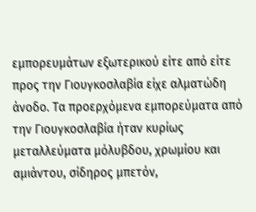εμπορευμάτων εξωτερικού είτε από είτε προς την Γιουγκοσλαβία είχε αλματώδη άνοδο. Τα προερχόμενα εμπορεύματα από την Γιουγκοσλαβία ήταν κυρίως μεταλλεύματα μόλυβδου, χρωμίου και αμιάντου, σίδηρος μπετόν,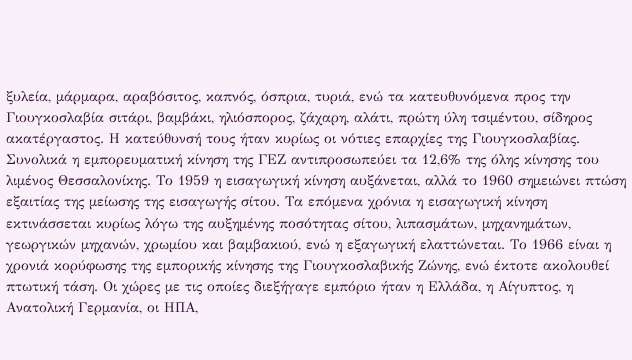ξυλεία, μάρμαρα, αραβόσιτος, καπνός, όσπρια, τυριά, ενώ τα κατευθυνόμενα προς την Γιουγκοσλαβία σιτάρι, βαμβάκι, ηλιόσπορος, ζάχαρη, αλάτι, πρώτη ύλη τσιμέντου, σίδηρος ακατέργαστος. Η κατεύθυνσή τους ήταν κυρίως οι νότιες επαρχίες της Γιουγκοσλαβίας. Συνολικά η εμπορευματική κίνηση της ΓΕΖ αντιπροσωπεύει τα 12,6% της όλης κίνησης του λιμένος Θεσσαλονίκης. Το 1959 η εισαγωγική κίνηση αυξάνεται, αλλά το 1960 σημειώνει πτώση εξαιτίας της μείωσης της εισαγωγής σίτου. Τα επόμενα χρόνια η εισαγωγική κίνηση εκτινάσσεται κυρίως λόγω της αυξημένης ποσότητας σίτου, λιπασμάτων, μηχανημάτων, γεωργικών μηχανών, χρωμίου και βαμβακιού, ενώ η εξαγωγική ελαττώνεται. Το 1966 είναι η χρονιά κορύφωσης της εμπορικής κίνησης της Γιουγκοσλαβικής Ζώνης, ενώ έκτοτε ακολουθεί πτωτική τάση. Οι χώρες με τις οποίες διεξήγαγε εμπόριο ήταν η Ελλάδα, η Αίγυπτος, η Ανατολική Γερμανία, οι ΗΠΑ,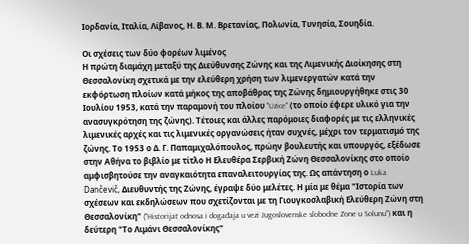Ιορδανία, Ιταλία, Λίβανος, Η. Β. Μ. Βρετανίας, Πολωνία, Τυνησία, Σουηδία.

Οι σχέσεις των δύο φορέων λιμένος
Η πρώτη διαμάχη μεταξύ της Διεύθυνσης Ζώνης και της Λιμενικής Διοίκησης στη Θεσσαλονίκη σχετικά με την ελεύθερη χρήση των λιμενεργατών κατά την εκφόρτωση πλοίων κατά μήκος της αποβάθρας της Ζώνης δημιουργήθηκε στις 30 Ιουλίου 1953, κατά την παραμονή του πλοίου "Uzice" (το οποίο έφερε υλικό για την ανασυγκρότηση της ζώνης). Τέτοιες και άλλες παρόμοιες διαφορές με τις ελληνικές λιμενικές αρχές και τις λιμενικές οργανώσεις ήταν συχνές, μέχρι τον τερματισμό της ζώνης. Το 1953 ο Δ. Γ. Παπαμιχαλόπουλος, πρώην βουλευτής και υπουργός, εξέδωσε στην Αθήνα το βιβλίο με τίτλο Η Ελευθέρα Σερβική Ζώνη Θεσσαλονίκης στο οποίο αμφισβητούσε την αναγκαιότητα επαναλειτουργίας της. Ως απάντηση ο Luka Dančevič, Διευθυντής της Ζώνης, έγραψε δύο μελέτες. Η μία με θέμα "Ιστορία των σχέσεων και εκδηλώσεων που σχετίζονται με τη Γιουγκοσλαβική Ελεύθερη Ζώνη στη Θεσσαλονίκη" ("Historijat odnosa i događaja u vezi Jugoslovenske slobodne Zone u Solunu") και η δεύτερη "Το Λιμάνι Θεσσαλονίκης"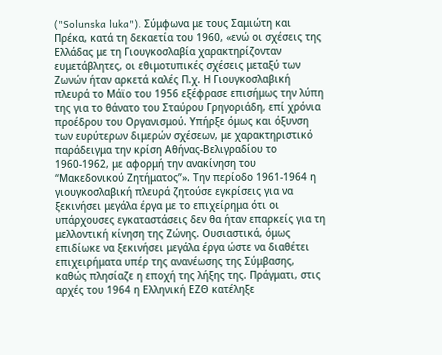("Solunska luka"). Σύμφωνα με τους Σαμιώτη και Πρέκα, κατά τη δεκαετία του 1960, «ενώ οι σχέσεις της Ελλάδας με τη Γιουγκοσλαβία χαρακτηρίζονταν ευμετάβλητες, οι εθιμοτυπικές σχέσεις μεταξύ των Ζωνών ήταν αρκετά καλές Π.χ. Η Γιουγκοσλαβική πλευρά το Μάϊο του 1956 εξέφρασε επισήμως την λύπη της για το θάνατο του Σταύρου Γρηγοριάδη, επί χρόνια προέδρου του Οργανισμού. Υπήρξε όμως και όξυνση των ευρύτερων διμερών σχέσεων, με χαρακτηριστικό παράδειγμα την κρίση Αθήνας-Βελιγραδίου το 1960-1962, με αφορμή την ανακίνηση του “Μακεδονικού Ζητήματος”». Την περίοδο 1961-1964 η γιουγκοσλαβική πλευρά ζητούσε εγκρίσεις για να ξεκινήσει μεγάλα έργα με το επιχείρημα ότι οι υπάρχουσες εγκαταστάσεις δεν θα ήταν επαρκείς για τη μελλοντική κίνηση της Ζώνης. Ουσιαστικά, όμως επιδίωκε να ξεκινήσει μεγάλα έργα ώστε να διαθέτει επιχειρήματα υπέρ της ανανέωσης της Σύμβασης, καθώς πλησίαζε η εποχή της λήξης της. Πράγματι, στις αρχές του 1964 η Ελληνική ΕΖΘ κατέληξε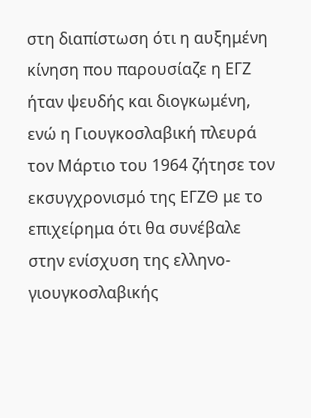στη διαπίστωση ότι η αυξημένη κίνηση που παρουσίαζε η ΕΓΖ ήταν ψευδής και διογκωμένη, ενώ η Γιουγκοσλαβική πλευρά τον Μάρτιο του 1964 ζήτησε τον εκσυγχρονισμό της ΕΓΖΘ με το επιχείρημα ότι θα συνέβαλε στην ενίσχυση της ελληνο-γιουγκοσλαβικής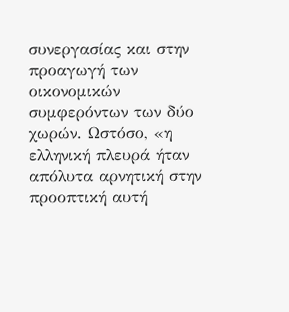συνεργασίας και στην προαγωγή των οικονομικών συμφερόντων των δύο χωρών. Ωστόσο, «η ελληνική πλευρά ήταν απόλυτα αρνητική στην προοπτική αυτή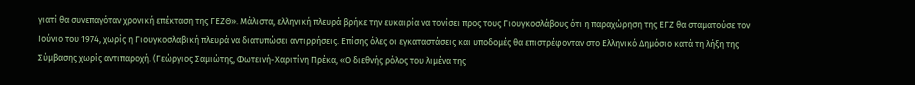γιατί θα συνεπαγόταν χρονική επέκταση της ΓΕΖΘ». Μάλιστα, ελληνική πλευρά βρήκε την ευκαιρία να τονίσει προς τους Γιουγκοσλάβους ότι η παραχώρηση της ΕΓΖ θα σταματούσε τον Ιούνιο του 1974, χωρίς η Γιουγκοσλαβική πλευρά να διατυπώσει αντιρρήσεις. Επίσης όλες οι εγκαταστάσεις και υποδομές θα επιστρέφονταν στο Ελληνικό Δημόσιο κατά τη λήξη της Σύμβασης χωρίς αντιπαροχή. (Γεώργιος Σαμιώτης, Φωτεινή-Χαριτίνη Πρέκα, «Ο διεθνής ρόλος του λιμένα της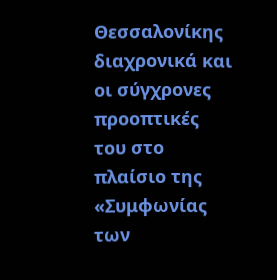Θεσσαλονίκης διαχρονικά και οι σύγχρονες προοπτικές του στο πλαίσιο της «Συμφωνίας των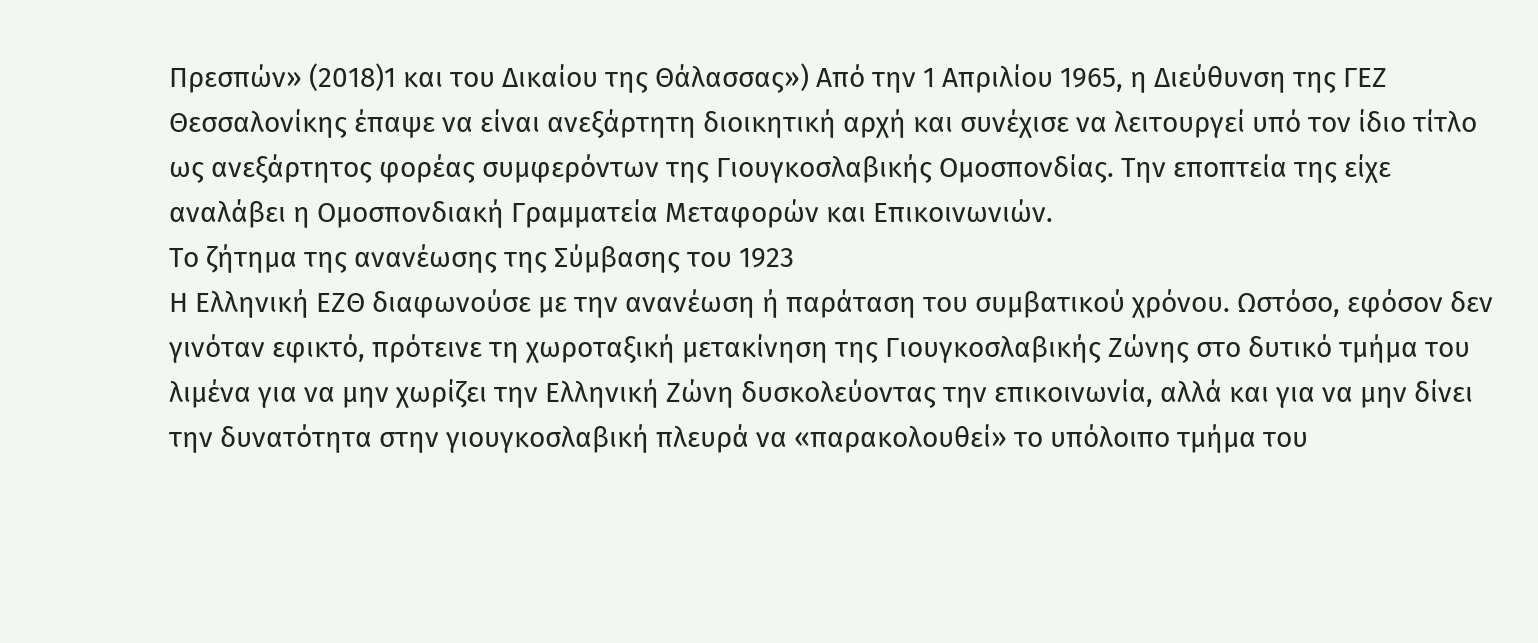Πρεσπών» (2018)1 και του Δικαίου της Θάλασσας») Από την 1 Απριλίου 1965, η Διεύθυνση της ΓΕΖ Θεσσαλονίκης έπαψε να είναι ανεξάρτητη διοικητική αρχή και συνέχισε να λειτουργεί υπό τον ίδιο τίτλο ως ανεξάρτητος φορέας συμφερόντων της Γιουγκοσλαβικής Ομοσπονδίας. Την εποπτεία της είχε αναλάβει η Ομοσπονδιακή Γραμματεία Μεταφορών και Επικοινωνιών.
Το ζήτημα της ανανέωσης της Σύμβασης του 1923
Η Ελληνική ΕΖΘ διαφωνούσε με την ανανέωση ή παράταση του συμβατικού χρόνου. Ωστόσο, εφόσον δεν γινόταν εφικτό, πρότεινε τη χωροταξική μετακίνηση της Γιουγκοσλαβικής Ζώνης στο δυτικό τμήμα του λιμένα για να μην χωρίζει την Ελληνική Ζώνη δυσκολεύοντας την επικοινωνία, αλλά και για να μην δίνει την δυνατότητα στην γιουγκοσλαβική πλευρά να «παρακολουθεί» το υπόλοιπο τμήμα του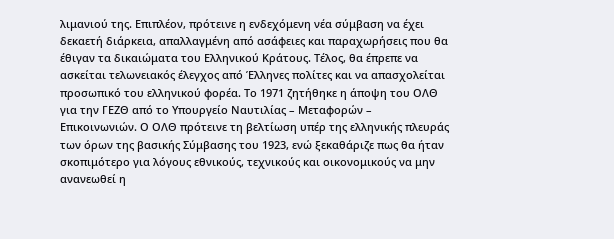λιμανιού της. Επιπλέον, πρότεινε η ενδεχόμενη νέα σύμβαση να έχει δεκαετή διάρκεια, απαλλαγμένη από ασάφειες και παραχωρήσεις που θα έθιγαν τα δικαιώματα του Ελληνικού Κράτους. Τέλος, θα έπρεπε να ασκείται τελωνειακός έλεγχος από Έλληνες πολίτες και να απασχολείται προσωπικό του ελληνικού φορέα. Το 1971 ζητήθηκε η άποψη του ΟΛΘ για την ΓΕΖΘ από το Υπουργείο Ναυτιλίας – Μεταφορών – Επικοινωνιών. Ο ΟΛΘ πρότεινε τη βελτίωση υπέρ της ελληνικής πλευράς των όρων της βασικής Σύμβασης του 1923, ενώ ξεκαθάριζε πως θα ήταν σκοπιμότερο για λόγους εθνικούς, τεχνικούς και οικονομικούς να μην ανανεωθεί η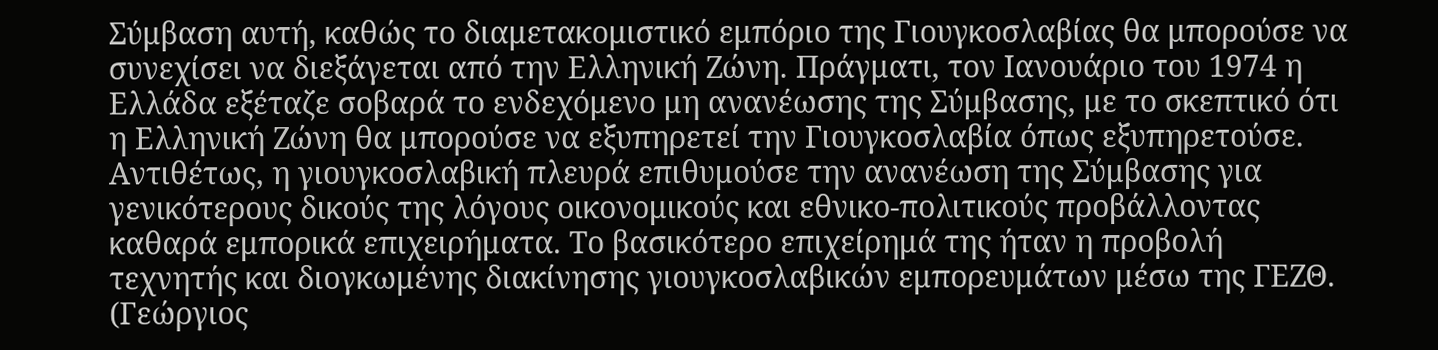Σύμβαση αυτή, καθώς το διαμετακομιστικό εμπόριο της Γιουγκοσλαβίας θα μπορούσε να συνεχίσει να διεξάγεται από την Ελληνική Ζώνη. Πράγματι, τον Ιανουάριο του 1974 η Ελλάδα εξέταζε σοβαρά το ενδεχόμενο μη ανανέωσης της Σύμβασης, με το σκεπτικό ότι η Ελληνική Ζώνη θα μπορούσε να εξυπηρετεί την Γιουγκοσλαβία όπως εξυπηρετούσε. Αντιθέτως, η γιουγκοσλαβική πλευρά επιθυμούσε την ανανέωση της Σύμβασης για γενικότερους δικούς της λόγους οικονομικούς και εθνικο-πολιτικούς προβάλλοντας καθαρά εμπορικά επιχειρήματα. Το βασικότερο επιχείρημά της ήταν η προβολή τεχνητής και διογκωμένης διακίνησης γιουγκοσλαβικών εμπορευμάτων μέσω της ΓΕΖΘ. (Γεώργιος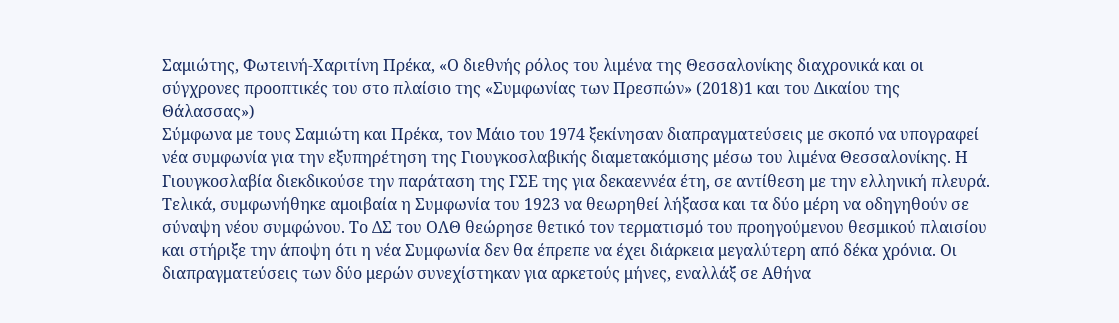Σαμιώτης, Φωτεινή-Χαριτίνη Πρέκα, «Ο διεθνής ρόλος του λιμένα της Θεσσαλονίκης διαχρονικά και οι σύγχρονες προοπτικές του στο πλαίσιο της «Συμφωνίας των Πρεσπών» (2018)1 και του Δικαίου της Θάλασσας»)
Σύμφωνα με τους Σαμιώτη και Πρέκα, τον Μάιο του 1974 ξεκίνησαν διαπραγματεύσεις με σκοπό να υπογραφεί νέα συμφωνία για την εξυπηρέτηση της Γιουγκοσλαβικής διαμετακόμισης μέσω του λιμένα Θεσσαλονίκης. Η Γιουγκοσλαβία διεκδικούσε την παράταση της ΓΣΕ της για δεκαεννέα έτη, σε αντίθεση με την ελληνική πλευρά. Τελικά, συμφωνήθηκε αμοιβαία η Συμφωνία του 1923 να θεωρηθεί λήξασα και τα δύο μέρη να οδηγηθούν σε σύναψη νέου συμφώνου. Το ΔΣ του ΟΛΘ θεώρησε θετικό τον τερματισμό του προηγούμενου θεσμικού πλαισίου και στήριξε την άποψη ότι η νέα Συμφωνία δεν θα έπρεπε να έχει διάρκεια μεγαλύτερη από δέκα χρόνια. Οι διαπραγματεύσεις των δύο μερών συνεχίστηκαν για αρκετούς μήνες, εναλλάξ σε Αθήνα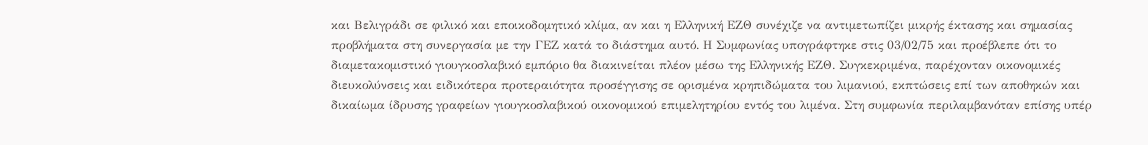και Βελιγράδι σε φιλικό και εποικοδομητικό κλίμα, αν και η Ελληνική ΕΖΘ συνέχιζε να αντιμετωπίζει μικρής έκτασης και σημασίας προβλήματα στη συνεργασία με την ΓΕΖ κατά το διάστημα αυτό. Η Συμφωνίας υπογράφτηκε στις 03/02/75 και προέβλεπε ότι το διαμετακομιστικό γιουγκοσλαβικό εμπόριο θα διακινείται πλέον μέσω της Ελληνικής ΕΖΘ. Συγκεκριμένα, παρέχονταν οικονομικές διευκολύνσεις και ειδικότερα προτεραιότητα προσέγγισης σε ορισμένα κρηπιδώματα του λιμανιού, εκπτώσεις επί των αποθηκών και δικαίωμα ίδρυσης γραφείων γιουγκοσλαβικού οικονομικού επιμελητηρίου εντός του λιμένα. Στη συμφωνία περιλαμβανόταν επίσης υπέρ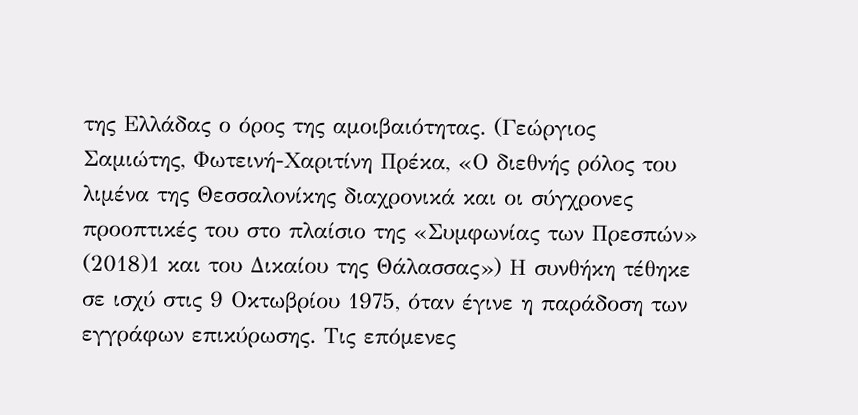της Ελλάδας ο όρος της αμοιβαιότητας. (Γεώργιος Σαμιώτης, Φωτεινή-Χαριτίνη Πρέκα, «Ο διεθνής ρόλος του λιμένα της Θεσσαλονίκης διαχρονικά και οι σύγχρονες προοπτικές του στο πλαίσιο της «Συμφωνίας των Πρεσπών» (2018)1 και του Δικαίου της Θάλασσας») Η συνθήκη τέθηκε σε ισχύ στις 9 Οκτωβρίου 1975, όταν έγινε η παράδοση των εγγράφων επικύρωσης. Τις επόμενες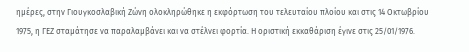ημέρες, στην Γιουγκοσλαβική Ζώνη ολοκληρώθηκε η εκφόρτωση του τελευταίου πλοίου και στις 14 Οκτωβρίου 1975, η ΓΕΖ σταμάτησε να παραλαμβάνει και να στέλνει φορτία. Η οριστική εκκαθάριση έγινε στις 25/01/1976.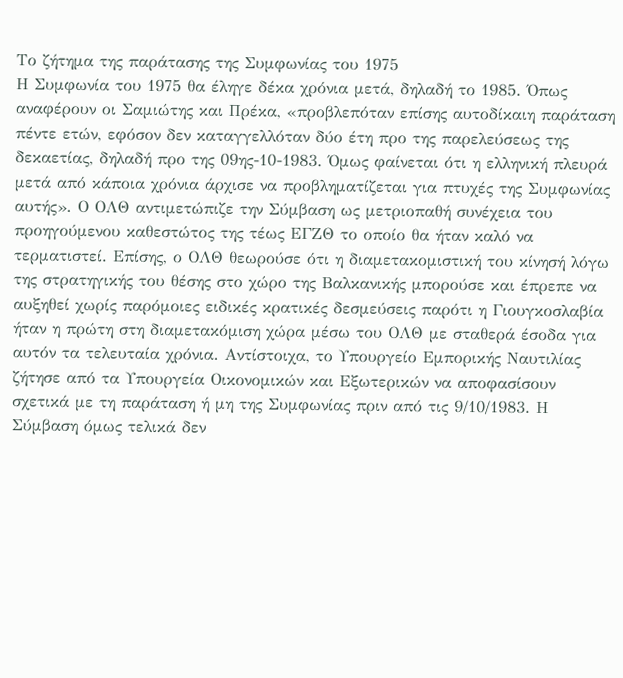Το ζήτημα της παράτασης της Συμφωνίας του 1975
Η Συμφωνία του 1975 θα έληγε δέκα χρόνια μετά, δηλαδή το 1985. Όπως αναφέρουν οι Σαμιώτης και Πρέκα, «προβλεπόταν επίσης αυτοδίκαιη παράταση πέντε ετών, εφόσον δεν καταγγελλόταν δύο έτη προ της παρελεύσεως της δεκαετίας, δηλαδή προ της 09ης-10-1983. Όμως φαίνεται ότι η ελληνική πλευρά μετά από κάποια χρόνια άρχισε να προβληματίζεται για πτυχές της Συμφωνίας αυτής». Ο ΟΛΘ αντιμετώπιζε την Σύμβαση ως μετριοπαθή συνέχεια του προηγούμενου καθεστώτος της τέως ΕΓΖΘ το οποίο θα ήταν καλό να τερματιστεί. Επίσης, ο ΟΛΘ θεωρούσε ότι η διαμετακομιστική του κίνησή λόγω της στρατηγικής του θέσης στο χώρο της Βαλκανικής μπορούσε και έπρεπε να αυξηθεί χωρίς παρόμοιες ειδικές κρατικές δεσμεύσεις παρότι η Γιουγκοσλαβία ήταν η πρώτη στη διαμετακόμιση χώρα μέσω του ΟΛΘ με σταθερά έσοδα για αυτόν τα τελευταία χρόνια. Αντίστοιχα, το Υπουργείο Εμπορικής Ναυτιλίας ζήτησε από τα Υπουργεία Οικονομικών και Εξωτερικών να αποφασίσουν σχετικά με τη παράταση ή μη της Συμφωνίας πριν από τις 9/10/1983. Η Σύμβαση όμως τελικά δεν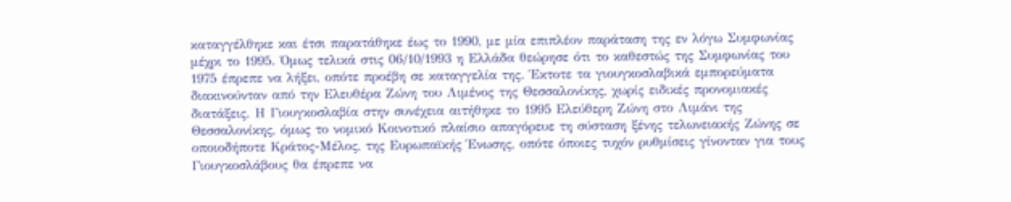καταγγέλθηκε και έτσι παρατάθηκε έως το 1990, με μία επιπλέον παράταση της εν λόγω Συμφωνίας μέχρι το 1995. Όμως τελικά στις 06/10/1993 η Ελλάδα θεώρησε ότι το καθεστώς της Συμφωνίας του 1975 έπρεπε να λήξει, οπότε προέβη σε καταγγελία της. Έκτοτε τα γιουγκοσλαβικά εμπορεύματα διακινούνταν από την Ελευθέρα Ζώνη του Λιμένος της Θεσσαλονίκης, χωρίς ειδικές προνομιακές διατάξεις. Η Γιουγκοσλαβία στην συνέχεια αιτήθηκε το 1995 Ελεύθερη Ζώνη στο Λιμάνι της Θεσσαλονίκης, όμως το νομικό Κοινοτικό πλαίσιο απαγόρευε τη σύσταση ξένης τελωνειακής Ζώνης σε οποιοδήποτε Κράτος-Μέλος, της Ευρωπαϊκής Ένωσης, οπότε όποιες τυχόν ρυθμίσεις γίνονταν για τους Γιουγκοσλάβους θα έπρεπε να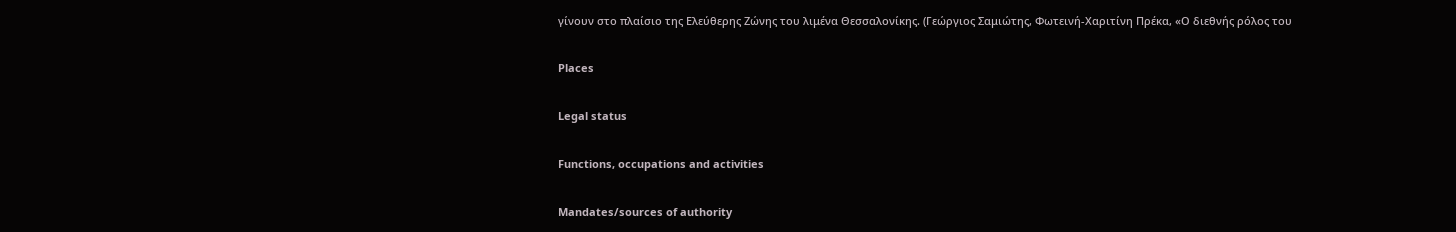γίνουν στο πλαίσιο της Ελεύθερης Ζώνης του λιμένα Θεσσαλονίκης. (Γεώργιος Σαμιώτης, Φωτεινή-Χαριτίνη Πρέκα, «Ο διεθνής ρόλος του

Places

Legal status

Functions, occupations and activities

Mandates/sources of authority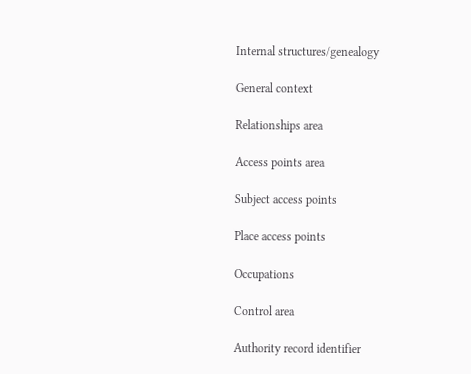Internal structures/genealogy

General context

Relationships area

Access points area

Subject access points

Place access points

Occupations

Control area

Authority record identifier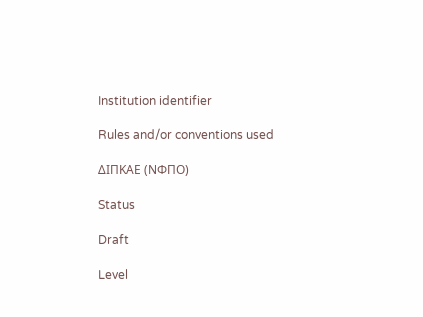Institution identifier

Rules and/or conventions used

ΔΙΠΚΑΕ (ΝΦΠΟ)

Status

Draft

Level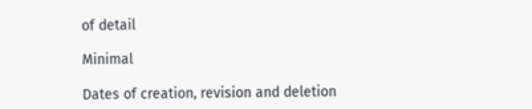of detail

Minimal

Dates of creation, revision and deletion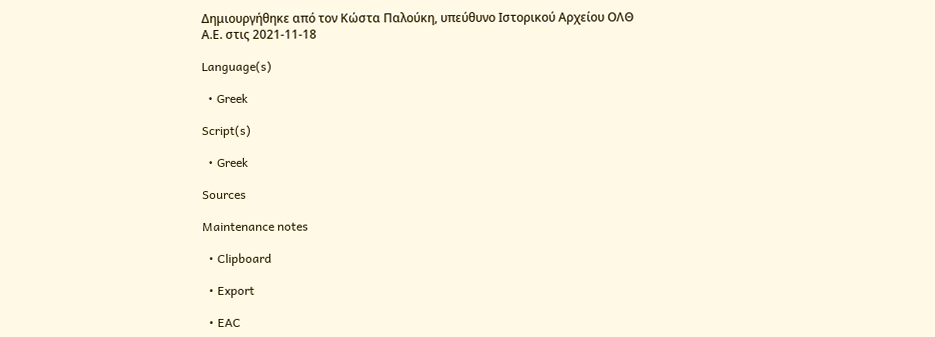Δημιουργήθηκε από τον Κώστα Παλούκη, υπεύθυνο Ιστορικού Αρχείου ΟΛΘ Α.Ε. στις 2021-11-18

Language(s)

  • Greek

Script(s)

  • Greek

Sources

Maintenance notes

  • Clipboard

  • Export

  • EAC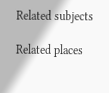Related subjects

Related places